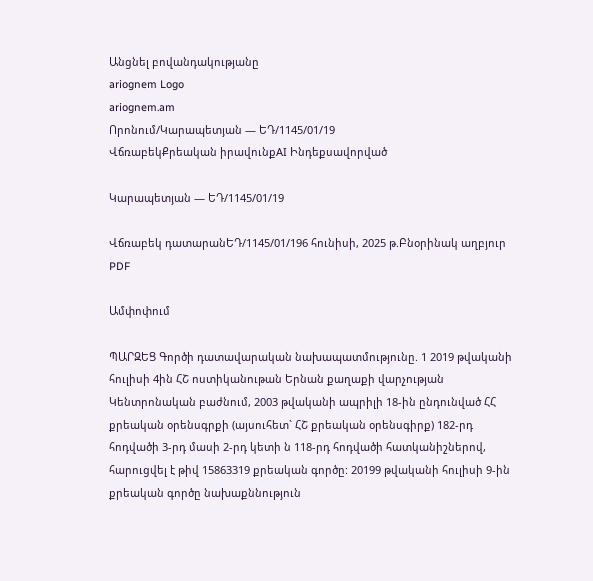Անցնել բովանդակությանը
ariognem Logo
ariognem.am
Որոնում/Կարապետյան — ԵԴ/1145/01/19
ՎճռաբեկՔրեական իրավունքAI Ինդեքսավորված

Կարապետյան — ԵԴ/1145/01/19

Վճռաբեկ դատարանԵԴ/1145/01/196 հունիսի, 2025 թ.Բնօրինակ աղբյուր
PDF

Ամփոփում

ՊԱՐԶԵՑ Գործի դատավարական նախապատմությունը. 1 2019 թվականի հուլիսի 4ին ՀՇ ոստիկանութան Երնան քաղաքի վարչության Կենտրոնական բաժնում, 2003 թվականի ապրիլի 18-ին ընդունված ՀՀ քրեական օրենսգրքի (այսուհետ` ՀՇ քրեական օրենսգիրք) 182-րդ հոդվածի 3-րդ մասի 2-րդ կետի ն 118-րդ հոդվածի հատկանիշներով, հարուցվել է թիվ 15863319 քրեական գործը: 20199 թվականի հուլիսի 9-ին քրեական գործը նախաքննություն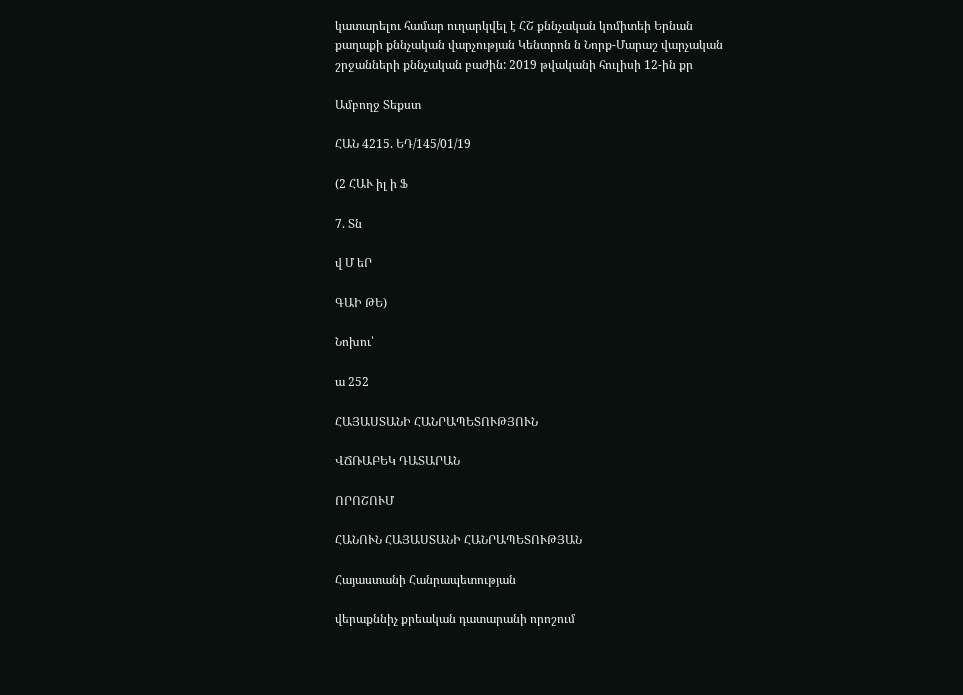կատարելու համար ուղարկվել է ՀՇ քննչական կոմիտեի Երնան քաղաքի քննչական վարչության Կենտրոն ն Նորք-Մարաշ վարչական շրջանների քննչական բաժին: 2019 թվականի հուլիսի 12-ին քր

Ամբողջ Տեքստ

ՀԱՆ 4215. ԵԴ/145/01/19

(2 ՀԱՒ իլ ի Ֆ

7. Տն

վ Մ եՐ

ԳԱԻ ԹԵ)

Նոխու՝

ա 252

ՀԱՅԱՍՏԱՆԻ ՀԱՆՐԱՊԵՏՈՒԹՅՈՒՆ

ՎՃՌԱԲԵԿ ԴԱՏԱՐԱՆ

ՈՐՈՇՈՒՄ

ՀԱՆՈՒՆ ՀԱՅԱՍՏԱՆԻ ՀԱՆՐԱՊԵՏՈՒԹՅԱՆ

Հայաստանի Հանրապետության

վերաքննիչ քրեական դատարանի որոշում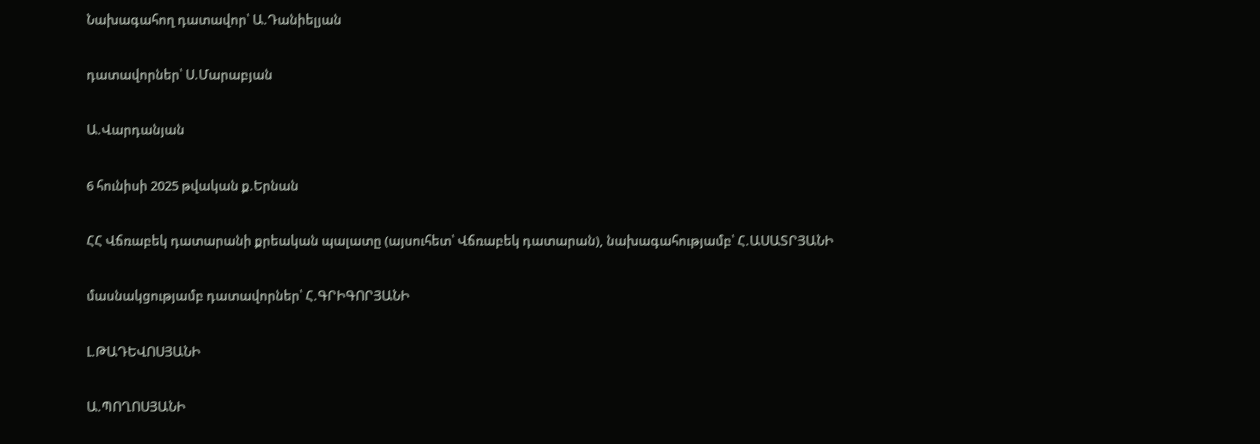Նախագահող դատավոր՝ Ա.Դանիելյան

դատավորներ՝ Ս.Մարաբյան

Ա.Վարդանյան

6 հունիսի 2025 թվական ք.Երնան

ՀՀ Վճռաբեկ դատարանի քրեական պալատը (այսուհետ՝ Վճռաբեկ դատարան), նախագահությամբ՝ Հ.ԱՍԱՏՐՅԱՆԻ

մասնակցությամբ դատավորներ՝ Հ.ԳՐԻԳՈՐՅԱՆԻ

Լ.ԹԱԴԵՎՈՍՅԱՆԻ

Ա.ՊՈՂՈՍՅԱՆԻ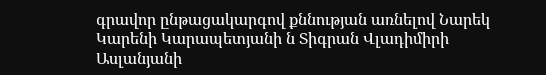գրավոր ընթացակարգով քննության առնելով Նարեկ Կարենի Կարապետյանի ն Տիգրան Վլադիմիրի Ասլանյանի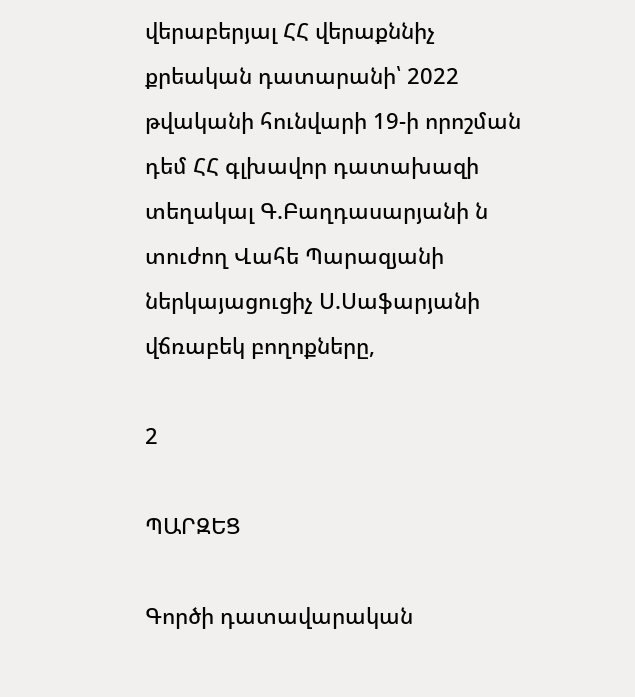վերաբերյալ ՀՀ վերաքննիչ քրեական դատարանի՝ 2022 թվականի հունվարի 19-ի որոշման դեմ ՀՀ գլխավոր դատախազի տեղակալ Գ.Բաղդասարյանի ն տուժող Վահե Պարազյանի ներկայացուցիչ Ս.Սաֆարյանի վճռաբեկ բողոքները,

2

ՊԱՐԶԵՑ

Գործի դատավարական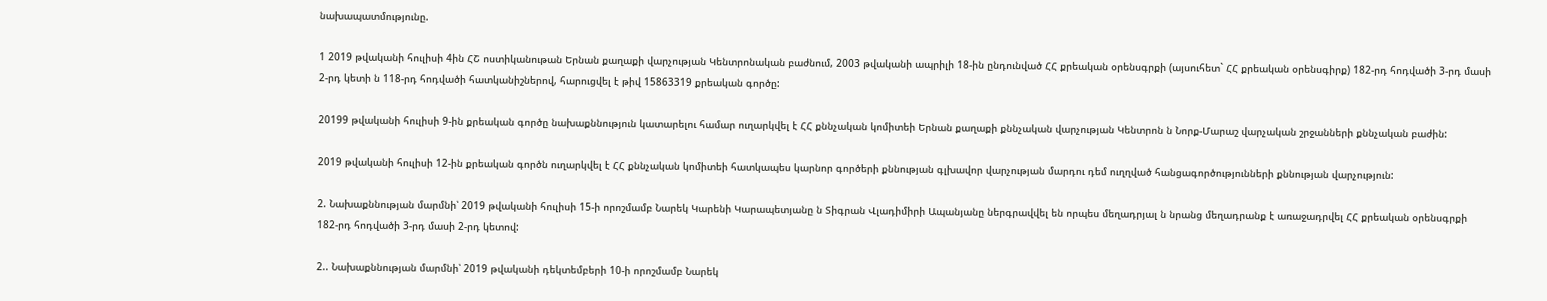նախապատմությունը.

1 2019 թվականի հուլիսի 4ին ՀՇ ոստիկանութան Երնան քաղաքի վարչության Կենտրոնական բաժնում, 2003 թվականի ապրիլի 18-ին ընդունված ՀՀ քրեական օրենսգրքի (այսուհետ` ՀՀ քրեական օրենսգիրք) 182-րդ հոդվածի 3-րդ մասի 2-րդ կետի ն 118-րդ հոդվածի հատկանիշներով, հարուցվել է թիվ 15863319 քրեական գործը:

20199 թվականի հուլիսի 9-ին քրեական գործը նախաքննություն կատարելու համար ուղարկվել է ՀՀ քննչական կոմիտեի Երնան քաղաքի քննչական վարչության Կենտրոն ն Նորք-Մարաշ վարչական շրջանների քննչական բաժին:

2019 թվականի հուլիսի 12-ին քրեական գործն ուղարկվել է ՀՀ քննչական կոմիտեի հատկապես կարնոր գործերի քննության գլխավոր վարչության մարդու դեմ ուղղված հանցագործությունների քննության վարչություն:

2. Նախաքննության մարմնի՝ 2019 թվականի հուլիսի 15-ի որոշմամբ Նարեկ Կարենի Կարապետյանը ն Տիգրան Վլադիմիրի Ապանյանը ներգրավվել են որպես մեղադրյալ ն նրանց մեղադրանք է առաջադրվել ՀՀ քրեական օրենսգրքի 182-րդ հոդվածի 3-րդ մասի 2-րդ կետով:

2.. Նախաքննության մարմնի՝ 2019 թվականի դեկտեմբերի 10-ի որոշմամբ Նարեկ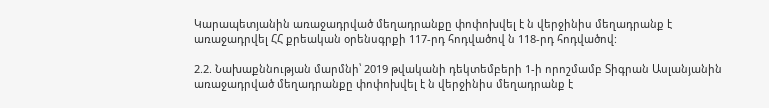Կարապետյանին առաջադրված մեղադրանքը փոփոխվել է ն վերջինիս մեղադրանք է առաջադրվել ՀՀ քրեական օրենսգրքի 117-րդ հոդվածով ն 118-րդ հոդվածով:

2.2. Նախաքննության մարմնի՝ 2019 թվականի դեկտեմբերի 1-ի որոշմամբ Տիգրան Ասլանյանին առաջադրված մեղադրանքը փոփոխվել է ն վերջինիս մեղադրանք է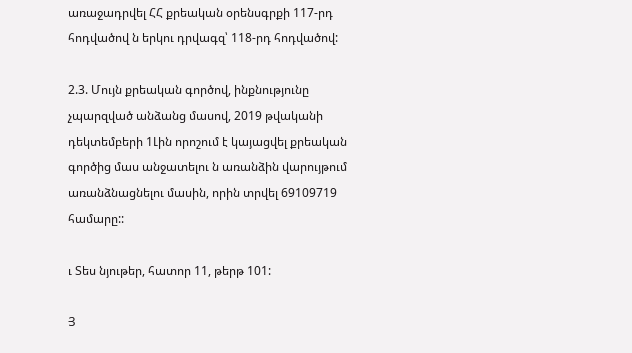առաջադրվել ՀՀ քրեական օրենսգրքի 117-րդ հոդվածով ն երկու դրվագզ՝ 118-րդ հոդվածով:

2.3. Մույն քրեական գործով, ինքնությունը չպարզված անձանց մասով, 2019 թվականի դեկտեմբերի 1Լին որոշում է կայացվել քրեական գործից մաս անջատելու ն առանձին վարույթում առանձնացնելու մասին, որին տրվել 69109719 համարը::

ւ Տես նյութեր, հատոր 11, թերթ 101:

Յ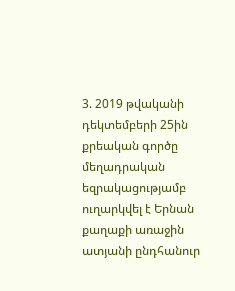3. 2019 թվականի դեկտեմբերի 25ին քրեական գործը մեղադրական եզրակացությամբ ուղարկվել է Երնան քաղաքի առաջին ատյանի ընդհանուր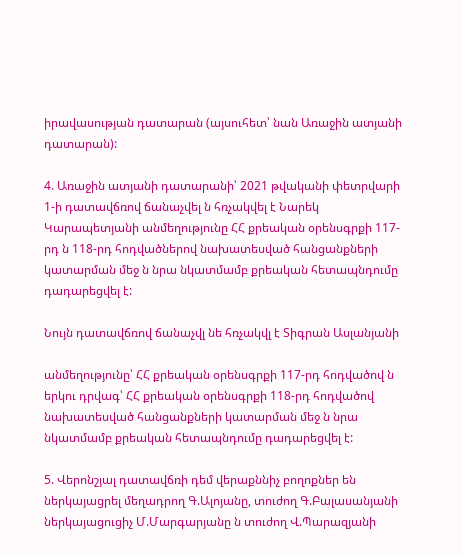իրավասության դատարան (այսուհետ՝ նան Առաջին ատյանի դատարան):

4. Առաջին ատյանի դատարանի՝ 2021 թվականի փետրվարի 1-ի դատավճռով ճանաչվել ն հռչակվել է Նարեկ Կարապետյանի անմեղությունը ՀՀ քրեական օրենսգրքի 117-րդ ն 118-րդ հոդվածներով նախատեսված հանցանքների կատարման մեջ ն նրա նկատմամբ քրեական հետապնդումը դադարեցվել է:

Նույն դատավճռով ճանաչվլ նե հռչակվլ է Տիգրան Ասլանյանի

անմեղությունը՝ ՀՀ քրեական օրենսգրքի 117-րդ հոդվածով ն երկու դրվագ՝ ՀՀ քրեական օրենսգրքի 118-րդ հոդվածով նախատեսված հանցանքների կատարման մեջ ն նրա նկատմամբ քրեական հետապնդումը դադարեցվել է:

5. Վերոնշյալ դատավճռի դեմ վերաքննիչ բողոքներ են ներկայացրել մեղադրող Գ.Ալոյանը, տուժող Գ.Բալասանյանի ներկայացուցիչ Մ.Մարգարյանը ն տուժող Վ.Պարազյանի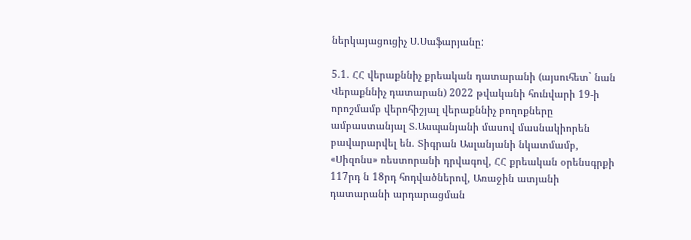ներկայացուցիչ Ս.Սաֆարյանը:

5.1. ՀՀ վերաքննիչ քրեական դատարանի (այսուհետ` նան Վերաքննիչ դատարան) 2022 թվականի հունվարի 19-ի որոշմամբ վերոհիշյալ վերաքննիչ բողոքները ամբաստանյալ Տ.Ասպանյանի մասով մասնակիորեն բավարարվել են. Տիգրան Ասլանյանի նկատմամբ, «Սիզոնս» ռեստորանի դրվագով, ՀՀ քրեական օրենսգրքի 117րդ ն 18րդ հոդվածներով, Առաջին ատյանի դատարանի արդարացման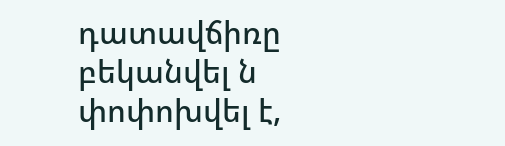դատավճիռը բեկանվել ն փոփոխվել է,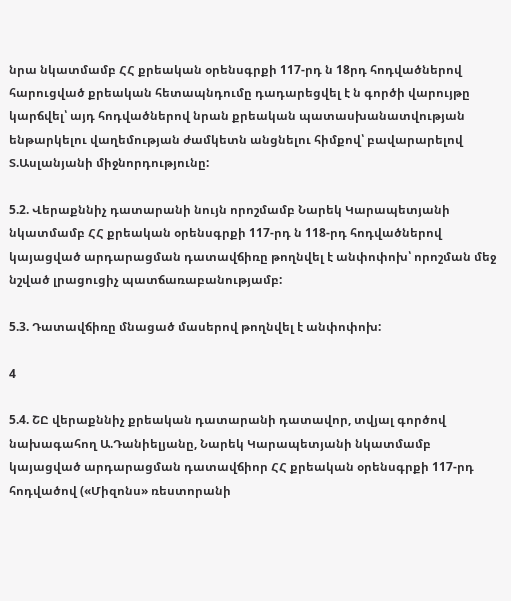նրա նկատմամբ ՀՀ քրեական օրենսգրքի 117-րդ ն 18րդ հոդվածներով հարուցված քրեական հետապնդումը դադարեցվել է ն գործի վարույթը կարճվել՝ այդ հոդվածներով նրան քրեական պատասխանատվության ենթարկելու վաղեմության ժամկետն անցնելու հիմքով՝ բավարարելով Տ.Ասլանյանի միջնորդությունը:

5.2. Վերաքննիչ դատարանի նույն որոշմամբ Նարեկ Կարապետյանի նկատմամբ ՀՀ քրեական օրենսգրքի 117-րդ ն 118-րդ հոդվածներով կայացված արդարացման դատավճիռը թողնվել է անփոփոխ՝ որոշման մեջ նշված լրացուցիչ պատճառաբանությամբ:

5.3. Դատավճիռը մնացած մասերով թողնվել է անփոփոխ:

4

5.4. ՇԸ վերաքննիչ քրեական դատարանի դատավոր, տվյալ գործով նախագահող Ա.Դանիելյանը, Նարեկ Կարապետյանի նկատմամբ կայացված արդարացման դատավճիոր ՀՀ քրեական օրենսգրքի 117-րդ հոդվածով («Միզոնս» ռեստորանի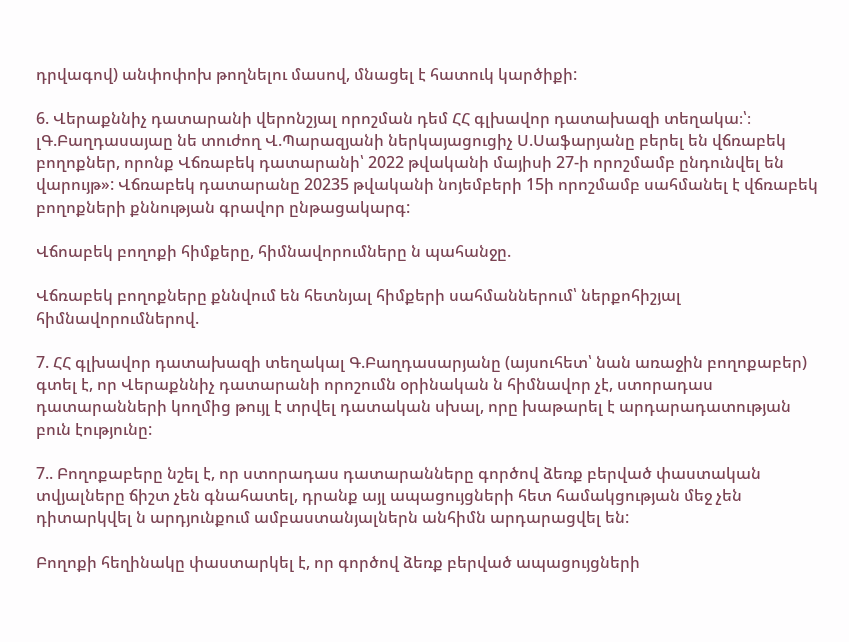դրվագով) անփոփոխ թողնելու մասով, մնացել է հատուկ կարծիքի:

6. Վերաքննիչ դատարանի վերոնշյալ որոշման դեմ ՀՀ գլխավոր դատախազի տեղակա։՝։ լԳ.Բաղդասայաը նե տուժող Վ.Պարազյանի ներկայացուցիչ Ս.Սաֆարյանը բերել են վճռաբեկ բողոքներ, որոնք Վճռաբեկ դատարանի՝ 2022 թվականի մայիսի 27-ի որոշմամբ ընդունվել են վարույթ»: Վճռաբեկ դատարանը 20235 թվականի նոյեմբերի 15ի որոշմամբ սահմանել է վճռաբեկ բողոքների քննության գրավոր ընթացակարգ:

Վճոաբեկ բողոքի հիմքերը, հիմնավորումները ն պահանջը.

Վճռաբեկ բողոքները քննվում են հետնյալ հիմքերի սահմաններում՝ ներքոհիշյալ հիմնավորումներով.

7. ՀՀ գլխավոր դատախազի տեղակալ Գ.Բաղդասարյանը (այսուհետ՝ նան առաջին բողոքաբեր) գտել է, որ Վերաքննիչ դատարանի որոշումն օրինական ն հիմնավոր չէ, ստորադաս դատարանների կողմից թույլ է տրվել դատական սխալ, որը խաթարել է արդարադատության բուն էությունը:

7.. Բողոքաբերը նշել է, որ ստորադաս դատարանները գործով ձեռք բերված փաստական տվյալները ճիշտ չեն գնահատել, դրանք այլ ապացույցների հետ համակցության մեջ չեն դիտարկվել ն արդյունքում ամբաստանյալներն անհիմն արդարացվել են:

Բողոքի հեղինակը փաստարկել է, որ գործով ձեռք բերված ապացույցների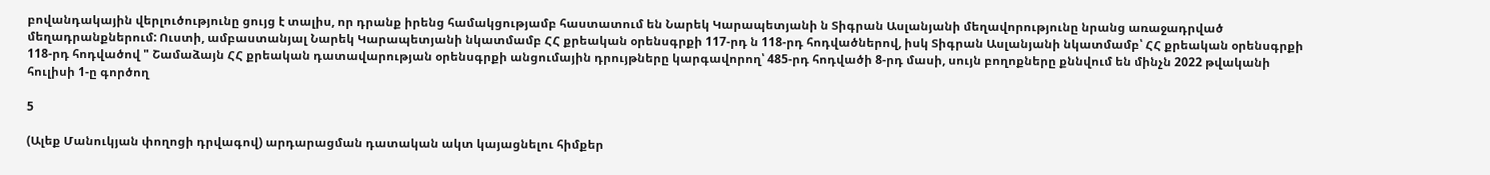բովանդակային վերլուծությունը ցույց է տալիս, որ դրանք իրենց համակցությամբ հաստատում են Նարեկ Կարապետյանի ն Տիգրան Ասլանյանի մեղավորությունը նրանց առաջադրված մեղադրանքներում: Ուստի, ամբաստանյալ Նարեկ Կարապետյանի նկատմամբ ՀՀ քրեական օրենսգրքի 117-րդ ն 118-րդ հոդվածներով, իսկ Տիգրան Ասլանյանի նկատմամբ՝ ՀՀ քրեական օրենսգրքի 118-րդ հոդվածով " Շամաձայն ՀՀ քրեական դատավարության օրենսգրքի անցումային դրույթները կարգավորող՝ 485-րդ հոդվածի 8-րդ մասի, սույն բողոքները քննվում են մինչն 2022 թվականի հուլիսի 1-ը գործող

5

(Ալեք Մանուկյան փողոցի դրվագով) արդարացման դատական ակտ կայացնելու հիմքեր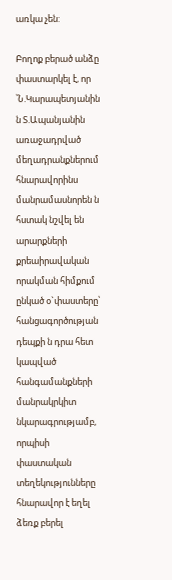առկա չեն:

Բողոք բերած անձը փաստարկել է, որ ՝Ն.Կարապետյանին ն Տ.Ապանյանին առաջադրված մեղադրանքներում հնարավորինս մանրամասնորեն ն հստակ նշվել են արարքների քրեաիրավական որակման հիմքում ընկած օ`փաստերը՝ հանցագործության դեպքի ն դրա հետ կապված հանգամանքների մանրակրկիտ նկարագրությամբ, որպիսի փաստական տեղեկությունները հնարավոր է եղել ձեռք բերել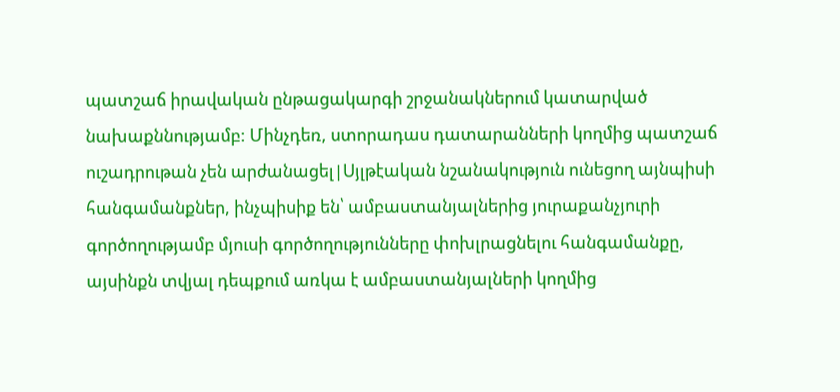պատշաճ իրավական ընթացակարգի շրջանակներում կատարված նախաքննությամբ: Մինչդեռ, ստորադաս դատարանների կողմից պատշաճ ուշադրութան չեն արժանացել|Սյլթէական նշանակություն ունեցող այնպիսի հանգամանքներ, ինչպիսիք են՝ ամբաստանյալներից յուրաքանչյուրի գործողությամբ մյուսի գործողությունները փոխլրացնելու հանգամանքը, այսինքն տվյալ դեպքում առկա է ամբաստանյալների կողմից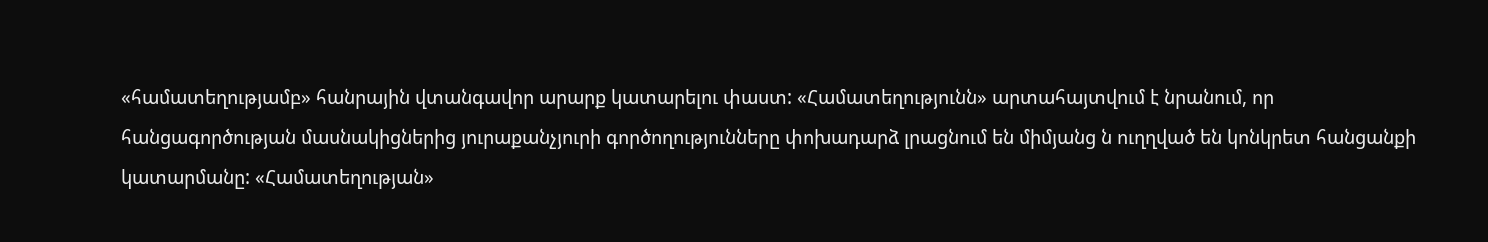«համատեղությամբ» հանրային վտանգավոր արարք կատարելու փաստ: «Համատեղությունն» արտահայտվում է նրանում, որ հանցագործության մասնակիցներից յուրաքանչյուրի գործողությունները փոխադարձ լրացնում են միմյանց ն ուղղված են կոնկրետ հանցանքի կատարմանը: «Համատեղության»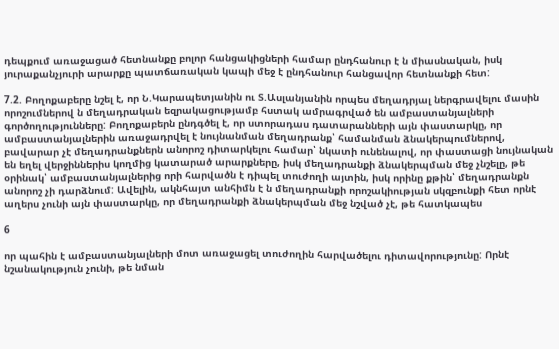դեպքում առաջացած հետնանքը բոլոր հանցակիցների համար ընդհանուր է ն միասնական, իսկ յուրաքանչյուրի արարքը պատճառական կապի մեջ է ընդհանուր հանցավոր հետնանքի հետ:

7.2. Բողոքաբերը նշել է, որ Ն.Կարապետյանին ու Տ.Ասլանյանին որպես մեղադրյալ ներգրավելու մասին որոշումներով ն մեղադրական եզրակացությամբ հստակ ամրագրված են ամբաստանյալների գործողությունները: Բողոքաբերն ընդգծել է, որ ստորադաս դատարանների այն փաստարկը, որ ամբաստանյալներին առաջադրվել է նույնանման մեղադրանք՝ համանման ձնակերպումներով, բավարար չէ մեղադրանքներն անորոշ դիտարկելու համար՝ նկատի ունենալով, որ փաստացի նույնական են եղել վերջիններիս կողմից կատարած արարքները, իսկ մեղադրանքի ձնակերպման մեջ չնշելը, թե օրինակ՝ ամբաստանյալներից որի հարվածն է դիպել տուժողի այտին, իսկ որինը քթին՝ մեղադրանքն անորոշ չի դարձնում: Ավելին, ակնհայտ անհիմն է ն մեղադրանքի որոշակիության սկզբունքի հետ որնէ աղերս չունի այն փաստարկը, որ մեղադրանքի ձնակերպման մեջ նշված չէ, թե հատկապես

6

որ պահին է ամբաստանյալների մոտ առաջացել տուժողին հարվածելու դիտավորությունը: Որնէ նշանակություն չունի, թե նման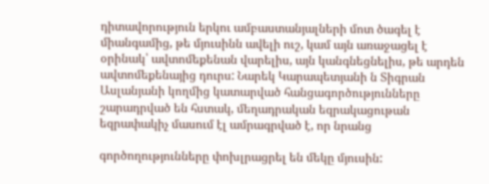դիտավորություն երկու ամբաստանյալների մոտ ծագել է միանգամից, թե մյուսինն ավելի ուշ, կամ այն առաջացել է օրինակ՝ ավտոմեքենան վարելիս, այն կանգնեցնելիս, թե արդեն ավտոմեքենայից դուրս: Նարեկ Կարապետյանի ն Տիգրան Ասլանյանի կողմից կատարված հանցագործությունները շարադրված են հստակ, մեղադրական եզրակացութան եզրափակիչ մասում էլ ամրագրված է, որ նրանց

գործողությունները փոխլրացրել են մեկը մյուսին: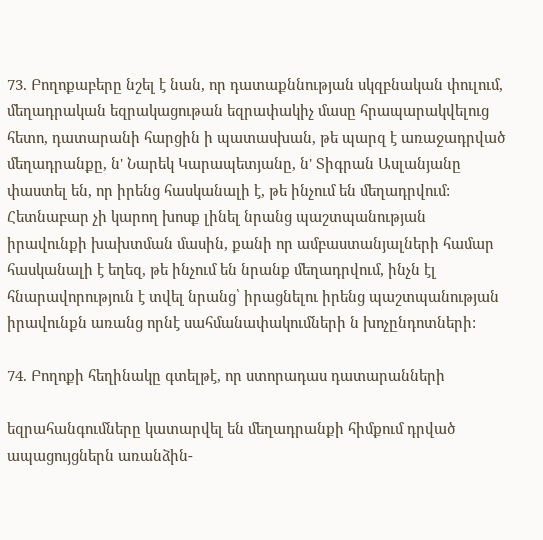73. Բողոքաբերը նշել է նան, որ դատաքննության սկզբնական փուլում, մեղադրական եզրակացութան եզրափակիչ մասը հրապարակվելուց հետո, դատարանի հարցին ի պատասխան, թե պարզ է առաջադրված մեղադրանքը, ն' Նարեկ Կարապետյանը, ն' Տիգրան Ասլանյանը փաստել են, որ իրենց հասկանալի է, թե ինչում են մեղադրվում: Հետնաբար չի կարող խոսք լինել նրանց պաշտպանության իրավունքի խախտման մասին, քանի որ ամբաստանյալների համար հասկանալի է եղեզ, թե ինչում են նրանք մեղադրվում, ինչն էլ հնարավորություն է տվել նրանց՝ իրացնելու իրենց պաշտպանության իրավունքն առանց որնէ սահմանափակումների ն խոչընդոտների:

74. Բողոքի հեղինակը գտելթէ, որ ստորադաս դատարանների

եզրահանգումները կատարվել են մեղադրանքի հիմքում դրված ապացույցներն առանձին-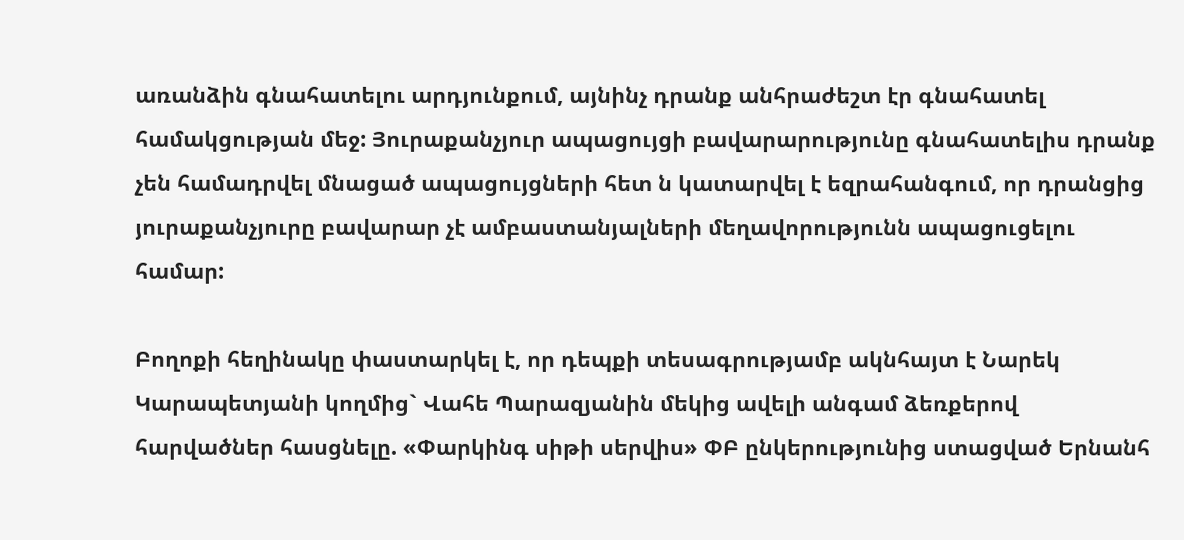առանձին գնահատելու արդյունքում, այնինչ դրանք անհրաժեշտ էր գնահատել համակցության մեջ: Յուրաքանչյուր ապացույցի բավարարությունը գնահատելիս դրանք չեն համադրվել մնացած ապացույցների հետ ն կատարվել է եզրահանգում, որ դրանցից յուրաքանչյուրը բավարար չէ ամբաստանյալների մեղավորությունն ապացուցելու համար:

Բողոքի հեղինակը փաստարկել է, որ դեպքի տեսագրությամբ ակնհայտ է Նարեկ Կարապետյանի կողմից` Վահե Պարազյանին մեկից ավելի անգամ ձեռքերով հարվածներ հասցնելը. «Փարկինգ սիթի սերվիս» ՓԲ ընկերությունից ստացված Երնանհ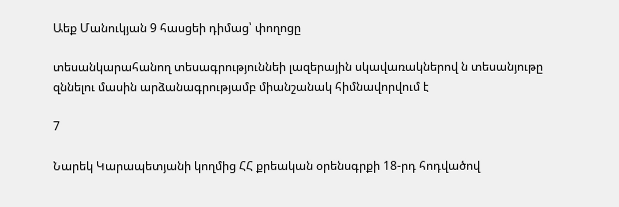Աեք Մանուկյան 9 հասցեի դիմաց՝ փողոցը

տեսանկարահանող տեսագրություննեի լազերային սկավառակներով ն տեսանյութը զննելու մասին արձանագրությամբ միանշանակ հիմնավորվում է

7

Նարեկ Կարապետյանի կողմից ՀՀ քրեական օրենսգրքի 18-րդ հոդվածով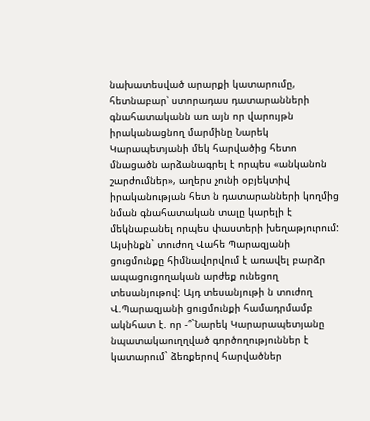նախատեսված արարքի կատարումը, հետնաբար՝ ստորադաս դատարանների գնահատականն առ այն որ վարույթն իրականացնող մարմինը Նարեկ Կարապետյանի մեկ հարվածից հետո մնացածն արձանագրել է որպես «անկանոն շարժումներ», աղերս չունի օբյեկտիվ իրականության հետ ն դատարանների կողմից նման գնահատական տալը կարելի է մեկնաբանել որպես փաստերի խեղաթյուրում: Այսինքն` տուժող Վահե Պարազյանի ցուցմունքը հիմնավորվում է առավել բարձր ապացուցողական արժեք ունեցող տեսանյութով: Այդ տեսանյութի ն տուժող Վ.Պարազյանի ցուցմունքի համադրմամբ ակնհատ է. որ -՞`Նարեկ Կարարապետյանը նպատակաուղղված գործողություններ է կատարում` ձեռքերով հարվածներ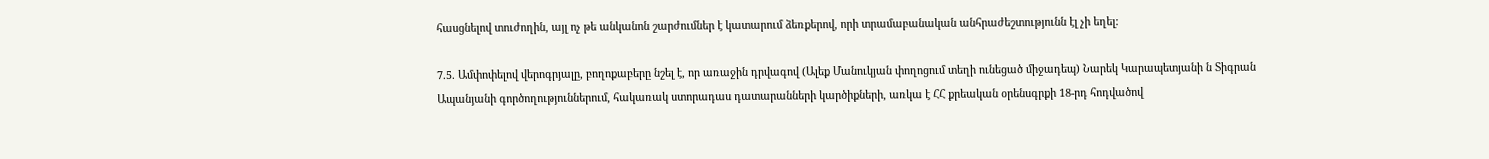հասցնելով տուժողին, այլ ոչ թե անկանոն շարժումներ է կատարում ձեռքերով, որի տրամաբանական անհրաժեշտությունն էլ չի եղել:

7.5. Ամփոփելով վերոգրյալը, բողոքաբերը նշել է, որ առաջին դրվագով (Ալեք Մանուկյան փողոցում տեղի ունեցած միջադեպ) Նարեկ Կարապետյանի ն Տիգրան Ապանյանի գործողություններում, հակառակ ստորադաս դատարանների կարծիքների, առկա է ՀՀ քրեական օրենսգրքի 18-րդ հոդվածով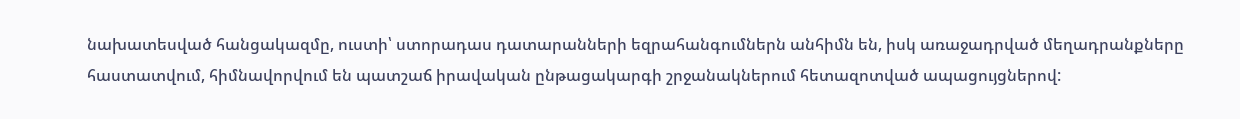նախատեսված հանցակազմը, ուստի՝ ստորադաս դատարանների եզրահանգումներն անհիմն են, իսկ առաջադրված մեղադրանքները հաստատվում, հիմնավորվում են պատշաճ իրավական ընթացակարգի շրջանակներում հետազոտված ապացույցներով: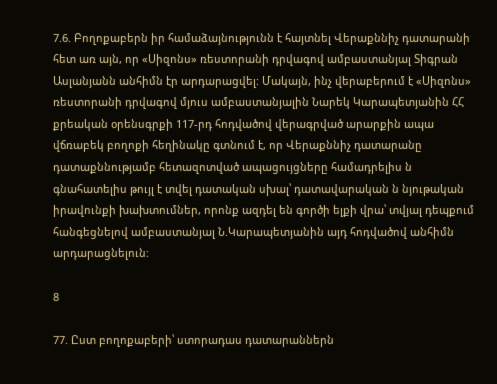7.6. Բողոքաբերն իր համաձայնությունն է հայտնել Վերաքննիչ դատարանի հետ առ այն, որ «Սիզոնս» ռեստորանի դրվագով ամբաստանյալ Տիգրան Ասլանյանն անհիմն էր արդարացվել: Մակայն, ինչ վերաբերում է «Սիզոնս» ռեստորանի դրվագով մյուս ամբաստանյալին Նարեկ Կարապետյանին ՀՀ քրեական օրենսգրքի 117-րդ հոդվածով վերագրված արարքին ապա վճռաբեկ բողոքի հեղինակը գտնում է, որ Վերաքննիչ դատարանը դատաքննությամբ հետազոտված ապացույցները համադրելիս ն գնահատելիս թույլ է տվել դատական սխալ՝ դատավարական ն նյութական իրավունքի խախտումներ, որոնք ազդել են գործի ելքի վրա՝ տվյալ դեպքում հանգեցնելով ամբաստանյալ Ն.Կարապետյանին այդ հոդվածով անհիմն արդարացնելուն:

8

77. Ըստ բողոքաբերի՝ ստորադաս դատարաններն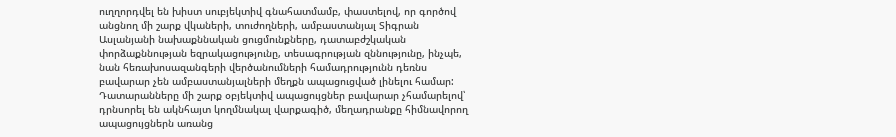ուղղորդվել են խիստ սուբյեկտիվ գնահատմամբ, փաստելով, որ գործով անցնող մի շարք վկաների, տուժողների, ամբաստանյալ Տիգրան Ասլանյանի նախաքննական ցուցմունքները, դատաբժշկական փորձաքննության եզրակացությունը, տեսագրության զննությունը, ինչպե, նան հեռախոսազանգերի վերծանումների համադրությունն դեռնս բավարար չեն ամբաստանյալների մեղքն ապացուցված լինելու համար: Դատարանները մի շարք օբյեկտիվ ապացույցներ բավարար չհամարելով՝ դրնսորել են ակնհայտ կողմնակալ վարքագիծ, մեղադրանքը հիմնավորող ապացույցներն առանց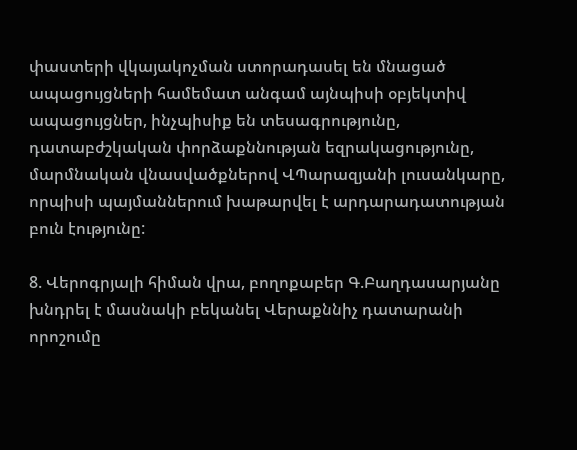փաստերի վկայակոչման ստորադասել են մնացած ապացույցների համեմատ անգամ այնպիսի օբյեկտիվ ապացույցներ, ինչպիսիք են տեսագրությունը, դատաբժշկական փորձաքննության եզրակացությունը, մարմնական վնասվածքներով ՎՊարազյանի լուսանկարը, որպիսի պայմաններում խաթարվել է արդարադատության բուն էությունը:

8. Վերոգրյալի հիման վրա, բողոքաբեր Գ.Բաղդասարյանը խնդրել է մասնակի բեկանել Վերաքննիչ դատարանի որոշումը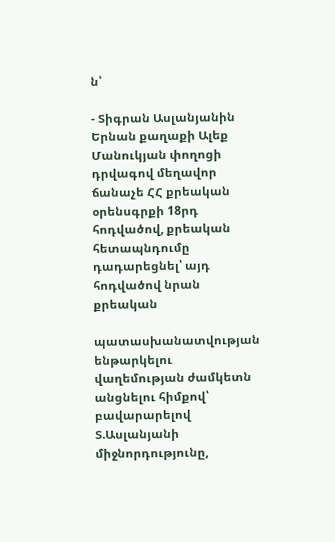ն՝

- Տիգրան Ասլանյանին Երնան քաղաքի Ալեք Մանուկյան փողոցի դրվագով մեղավոր ճանաչե ՀՀ քրեական օրենսգրքի 18րդ հոդվածով, քրեական հետապնդումը դադարեցնել՝ այդ հոդվածով նրան քրեական

պատասխանատվության ենթարկելու վաղեմության ժամկետն անցնելու հիմքով՝ բավարարելով Տ.Ասլանյանի միջնորդությունը,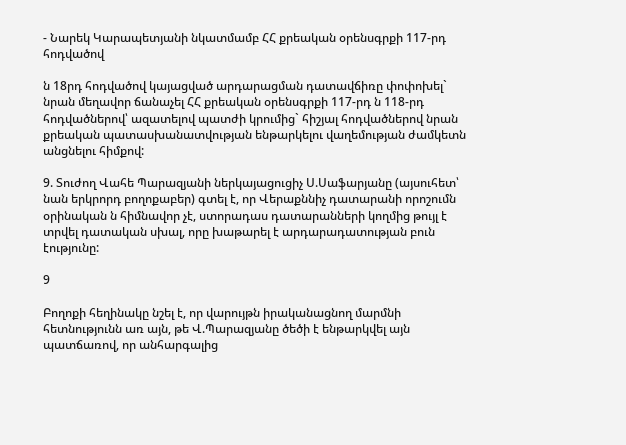- Նարեկ Կարապետյանի նկատմամբ ՀՀ քրեական օրենսգրքի 117-րդ հոդվածով

ն 18րդ հոդվածով կայացված արդարացման դատավճիռը փոփոխել` նրան մեղավոր ճանաչել ՀՀ քրեական օրենսգրքի 117-րդ ն 118-րդ հոդվածներով՝ ազատելով պատժի կրումից` հիշյալ հոդվածներով նրան քրեական պատասխանատվության ենթարկելու վաղեմության ժամկետն անցնելու հիմքով:

9. Տուժող Վահե Պարազյանի ներկայացուցիչ Ս.Սաֆարյանը (այսուհետ՝ նան երկրորդ բողոքաբեր) գտել է, որ Վերաքննիչ դատարանի որոշումն օրինական ն հիմնավոր չէ, ստորադաս դատարանների կողմից թույլ է տրվել դատական սխալ, որը խաթարել է արդարադատության բուն էությունը:

9

Բողոքի հեղինակը նշել է, որ վարույթն իրականացնող մարմնի հետնությունն առ այն, թե Վ.Պարազյանը ծեծի է ենթարկվել այն պատճառով, որ անհարգալից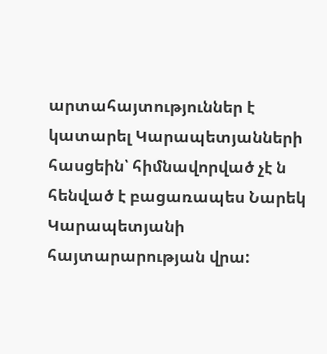արտահայտություններ է կատարել Կարապետյանների հասցեին՝ հիմնավորված չէ ն հենված է բացառապես Նարեկ Կարապետյանի հայտարարության վրա: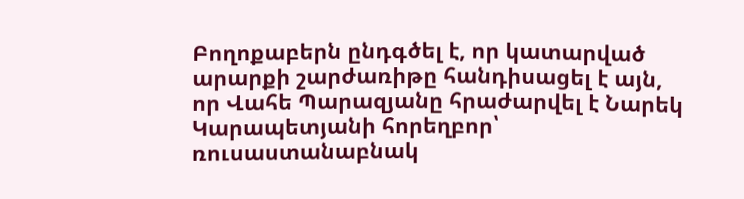Բողոքաբերն ընդգծել է, որ կատարված արարքի շարժառիթը հանդիսացել է այն, որ Վահե Պարազյանը հրաժարվել է Նարեկ Կարապետյանի հորեղբոր՝ ռուսաստանաբնակ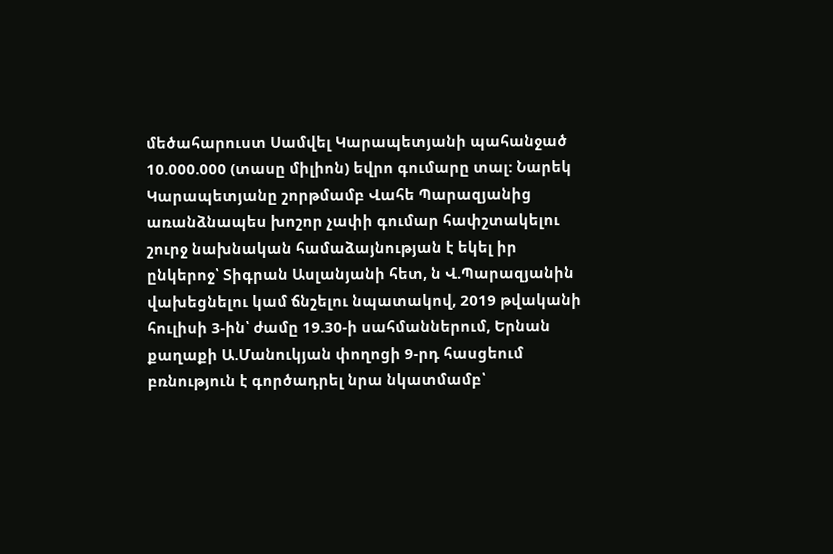մեծահարուստ Սամվել Կարապետյանի պահանջած 10.000.000 (տասը միլիոն) եվրո գումարը տալ: Նարեկ Կարապետյանը շորթմամբ Վահե Պարազյանից առանձնապես խոշոր չափի գումար հափշտակելու շուրջ նախնական համաձայնության է եկել իր ընկերոջ՝ Տիգրան Ասլանյանի հետ, ն Վ.Պարազյանին վախեցնելու կամ ճնշելու նպատակով, 2019 թվականի հուլիսի 3-ին՝ ժամը 19.30-ի սահմաններում, Երնան քաղաքի Ա.Մանուկյան փողոցի 9-րդ հասցեում բռնություն է գործադրել նրա նկատմամբ՝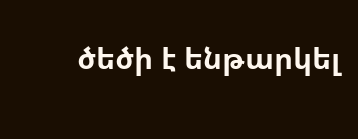ծեծի է ենթարկել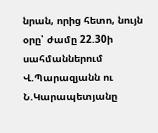նրան, որից հետո, նույն օրը՝ ժամը 22.30ի սահմաններում Վ.Պարազյանն ու Ն.Կարապետյանը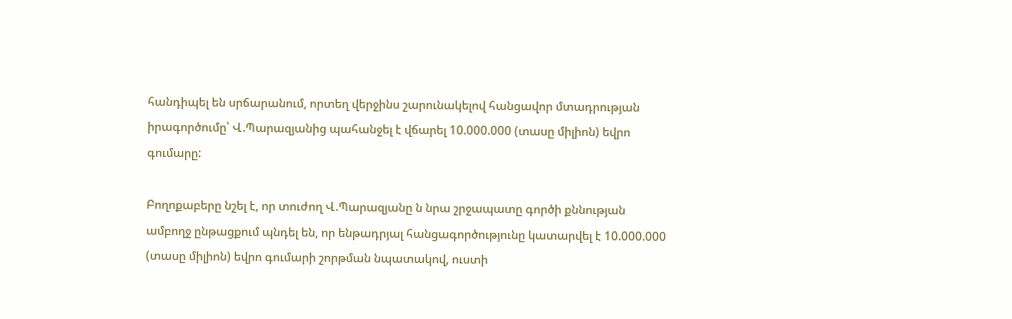հանդիպել են սրճարանում, որտեղ վերջինս շարունակելով հանցավոր մտադրության իրագործումը՝ Վ.Պարազյանից պահանջել է վճարել 10.000.000 (տասը միլիոն) եվրո գումարը:

Բողոքաբերը նշել է, որ տուժող Վ.Պարազյանը ն նրա շրջապատը գործի քննության ամբողջ ընթացքում պնդել են, որ ենթադրյալ հանցագործությունը կատարվել է 10.000.000 (տասը միլիոն) եվրո գումարի շորթման նպատակով, ուստի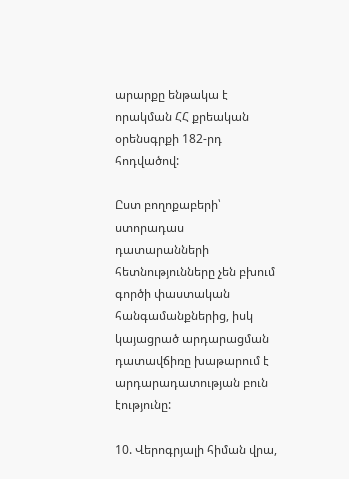արարքը ենթակա է որակման ՀՀ քրեական օրենսգրքի 182-րդ հոդվածով:

Ըստ բողոքաբերի՝ ստորադաս դատարանների հետնությունները չեն բխում գործի փաստական հանգամանքներից, իսկ կայացրած արդարացման դատավճիռը խաթարում է արդարադատության բուն էությունը:

10. Վերոգրյալի հիման վրա,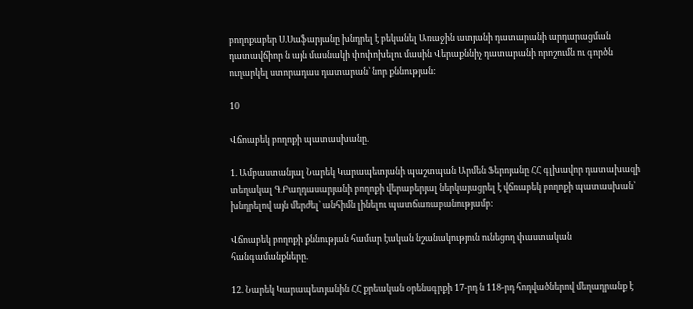բողոքաբեր Ս.Սաֆարյանը խնդրել է բեկանել Առաջին ատյանի դատարանի արդարացման դատավճիոր ն այն մասնակի փոփոխելու մասին Վերաքննիչ դատարանի որոշումն ու գործն ուղարկել ստորադաս դատարան՝ նոր քննության:

10

Վճոաբեկ բողոքի պատասխանը.

1. Ամբաստանյալ Նարեկ Կարապետյանի պաշտպան Արմեն Ֆերոյանը ՀՀ գլխավոր դատախազի տեղակալ Գ.Բաղդասարյանի բողոքի վերաբերյալ ներկայացրել է վճռաբեկ բողոքի պատասխան՝ խնդրելով այն մերժել` անհիմն լինելու պատճառաբանությամբ:

Վճոաբեկ բողոքի քննության համար էական նշանակություն ունեցող փաստական հանգամանքները.

12. Նարեկ Կարապետյանին ՀՀ քրեական օրենսգրքի 17-րդ ն 118-րդ հոդվածներով մեղադրանք է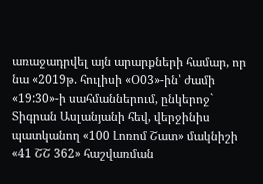առաջադրվել այն արարքների համար, որ նա «2019թ. հուլիսի «Օ03»-ին՝ ժամի «19:30»-ի սահմաններում, ընկերոջ` Տիգրան Ասլանյանի հեվ, վերջինիս պատկանող «100 Լոռոմ Շատ» մակնիշի «41 ՇՇ 362» հաշվառման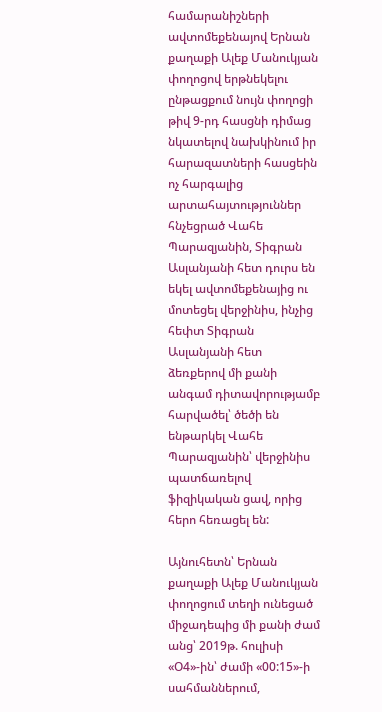համարանիշների ավտոմեքենայով Երնան քաղաքի Ալեք Մանուկյան փողոցով երթնեկելու ընթացքում նույն փողոցի թիվ 9-րդ հասցնի դիմաց նկատելով նախկինում իր հարազատների հասցեին ոչ հարգալից արտահայտություններ հնչեցրած Վահե Պարազյանին, Տիգրան Ասլանյանի հետ դուրս են եկել ավտոմեքենայից ու մոտեցել վերջինիս, ինչից հեփտ Տիգրան Ասլանյանի հետ ձեռքերով մի քանի անգամ դիտավորությամբ հարվածել՝ ծեծի են ենթարկել Վահե Պարազյանին՝ վերջինիս պատճառելով ֆիզիկական ցավ, որից հերո հեռացել են:

Այնուհետն՝ Երնան քաղաքի Ալեք Մանուկյան փողոցում տեղի ունեցած միջադեպից մի քանի ժամ անց՝ 2019թ. հուլիսի «Օ4»-ին՝ ժամի «00:15»-ի սահմաններում,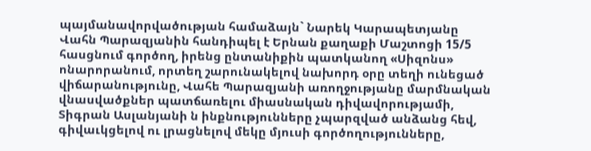պայմանավորվածության համաձայն` Նարեկ Կարապետյանը Վահն Պարազյանին հանդիպել է Երնան քաղաքի Մաշտոցի 15/5 հասցնում գործող, իրենց ընտանիքին պատկանող «Սիզոնս» ոնարորանում, որտեղ շարունակելով նախորդ օրը տեղի ունեցած վիճարանությունը, Վահե Պարազյանի առողջությանը մարմնական վնասվածքներ պատճառելու միասնական դիվավորությամի, Տիգրան Ասլանյանի ն ինքնությունները չպարզված անձանց հեվ, գիվաւկցելով ու լրացնելով մեկը մյուսի գործողությունները,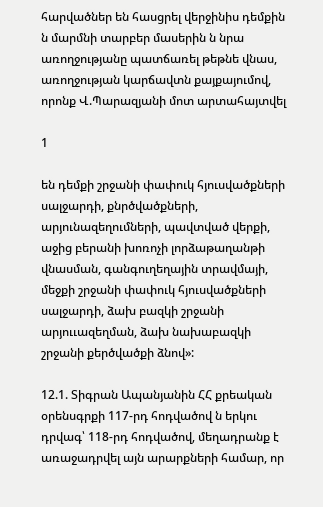հարվածներ են հասցրել վերջինիս դեմքին ն մարմնի տարբեր մասերին ն նրա առողջությանը պատճառել թեթնե վնաս, առողջության կարճավտն քայքայումով, որոնք Վ.Պարազյանի մոտ արտահայտվել

1

են դեմքի շրջանի փափուկ հյուսվածքների սալջարդի, քնրծվածքների, արյունազեղումների, պավտված վերքի, աջից բերանի խոռոչի լորձաթաղանթի վնասման, գանգուղեղային տրավմայի, մեջքի շրջանի փափուկ հյուսվածքների սալջարդի, ձախ բազկի շրջանի արյոււազեղման, ձախ նախաբազկի շրջանի քերծվածքի ձնով»:

12.1. Տիգրան Ապանյանին ՀՀ քրեական օրենսգրքի 117-րդ հոդվածով ն երկու դրվագ՝ 118-րդ հոդվածով, մեղադրանք է առաջադրվել այն արարքների համար, որ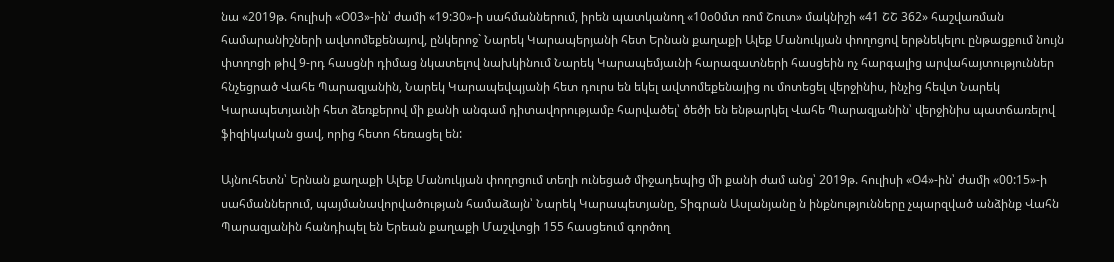նա «2019թ. հուլիսի «Օ03»-ին՝ ժամի «19:30»-ի սահմաններում, իրեն պատկանող «10օ0մտ ռոմ Շուտ» մակնիշի «41 ՇՇ 362» հաշվառման համարանիշների ավտոմեքենայով, ընկերոջ` Նարեկ Կարապերյանի հետ Երնան քաղաքի Ալեք Մանուկյան փողոցով երթնեկելու ընթացքում նույն փտղոցի թիվ 9-րդ հասցնի դիմաց նկատելով նախկինում Նարեկ Կարապեմյաւնի հարազատների հասցեին ոչ հարգալից արվահայտություններ հնչեցրած Վահե Պարազյանին, Նարեկ Կարապեվպյանի հետ դուրս են եկել ավտոմեքենայից ու մոտեցել վերջինիս, ինչից հեվտ Նարեկ Կարապետյաւնի հետ ձեռքերով մի քանի անգամ դիտավորությամբ հարվածել՝ ծեծի են ենթարկել Վահե Պարազյանին՝ վերջինիս պատճառելով ֆիզիկական ցավ, որից հետո հեռացել են:

Այնուհետն՝ Երնան քաղաքի Ալեք Մանուկյան փողոցում տեղի ունեցած միջադեպից մի քանի ժամ անց՝ 2019թ. հուլիսի «Օ4»-ին՝ ժամի «00:15»-ի սահմաններում, պայմանավորվածության համաձայն՝ Նարեկ Կարապետյանը, Տիգրան Ասլանյանը ն ինքնությունները չպարզված անձինք Վահն Պարազյանին հանդիպել են Երեան քաղաքի Մաշվտցի 155 հասցեում գործող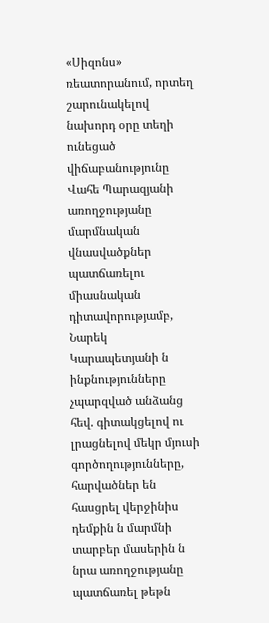«Սիզոնս» ռեատորանում, որտեղ շարունակելով նախորդ օրը տեղի ունեցած վիճաբանությունը Վահե Պարազյանի առողջությանը մարմնական վնասվածքներ պատճառելու միասնական դիտավորությամբ, Նարեկ Կարապետյանի ն ինքնությունները չպարզված անձանց հեվ. գիտակցելով ու լրացնելով մեկր մյուսի գործողությունները, հարվածներ են հասցրել վերջինիս դեմքին ն մարմնի տարբեր մասերին ն նրա առողջությանը պատճառել թեթն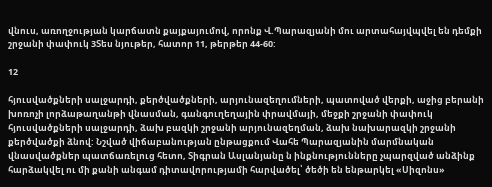վնուս, առողջության կարճատն քայքայումով, որոնք Վ.Պարազյանի մու արտահայվպվել են դեմքի շրջանի փափուկ 3Տես նյութեր, հատոր 11, թերթեր 44-60:

12

հյուսվածքների սալջարդի, քերծվածքների, արյունազեղումների, պատոված վերքի, աջից բերանի խոռոչի լորձաթաղանթի վնասման, գանգուղեղային փրավմայի, մեջքի շրջանի փափուկ հյուսվածքների սալջարդի, ձախ բազկի շրջանի արյունազեղման, ձախ նախարազկի շրջանի քերծվածքի ձնով: Նշված վիճաբանության ընթացքում Վահե Պարազյանին մարմնական վնասվածքներ պատճառելուց հետո, Տիգրան Ասլանյանը ն ինքնությունները չպարզված անձինք հարձակվել ու մի քանի անգամ դիտավորությամի հարվածել՝ ծեծի են ենթարկել «Սիզոնս»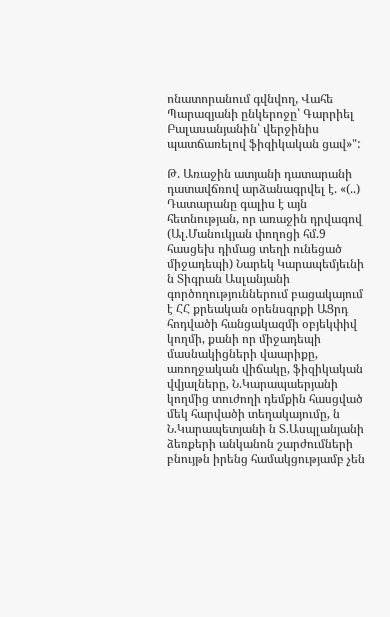ոնատորանում գվնվող, Վահե Պարազյանի ընկերոջը՝ Գարրիել Բալասանյանին՝ վերջինիս պատճառելով ֆիզիկական ցավ»":

Թ. Առաջին ատյանի դատարանի դատավճռով արձանագրվել է. «(..) Դատարանը գալիս է այն հետնության, որ առաջին դրվագով (Ալ.Մանուկյան փողոցի հմ.9 հասցեխ դիմաց տեղի ունեցած միջադեպի) Նարեկ Կարապեմյեւնի ն Տիգրան Ասլանյանի գործողություններում բացակայում է ՀՀ քրեական օրենսգրքի ԱՑրդ հոդվածի հանցակազմի օբյեկփիվ կողմի, քանի որ միջադեպի մասնակիցների վաարիքը, առողջական վիճակը, ֆիզիկական վվյալները, Ն.Կարապաերյանի կողմից տուժողի դեմքին հասցված մեկ հարվածի տեղակայումը, ն Ն.Կարապետյանի ն Տ.Ասպլանյանի ձեռքերի անկանոն շարժումների բնույթն իրենց համակցությամբ չեն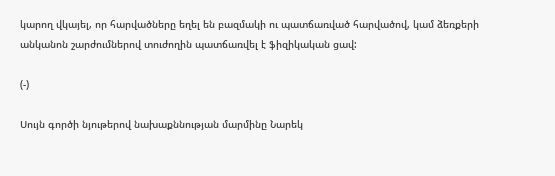կարող վկայել, որ հարվածները եղել են բազմակի ու պատճառված հարվածով, կամ ձեռքերի անկանոն շարժումներով տուժողին պատճառվել է ֆիզիկական ցավ:

(-)

Սույն գործի նյութերով նախաքննության մարմինը Նարեկ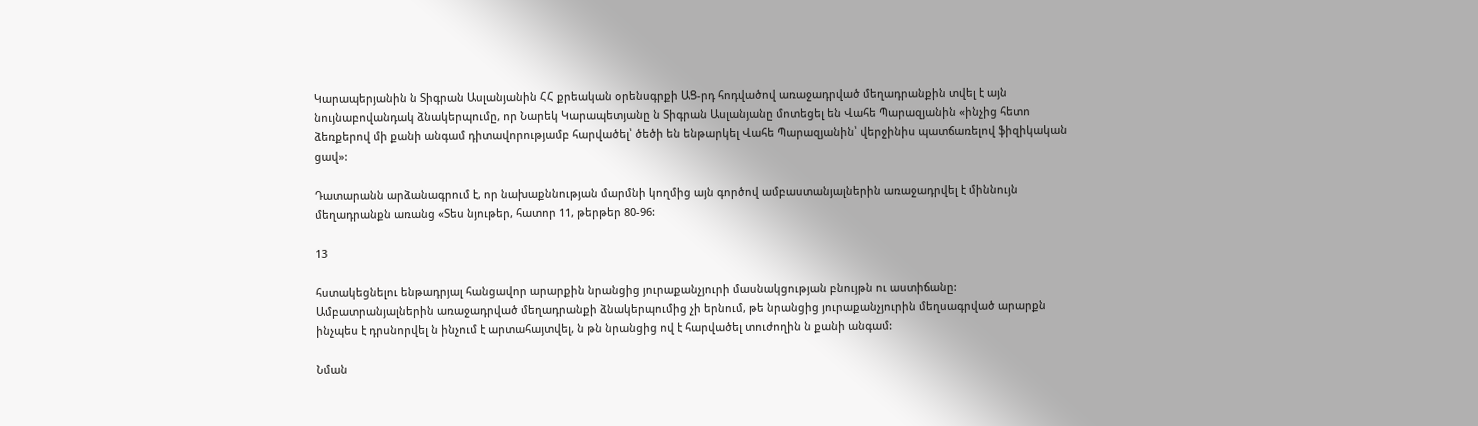Կարապերյանին ն Տիգրան Ասլանյանին ՀՀ քրեական օրենսգրքի ԱՑ-րդ հոդվածով առաջադրված մեղադրանքին տվել է այն նույնաբովանդակ ձնակերպումը, որ Նարեկ Կարապետյանը ն Տիգրան Ասլանյանը մոտեցել են Վահե Պարազյանին «ինչից հետո ձեռքերով մի քանի անգամ դիտավորությամբ հարվածել՝ ծեծի են ենթարկել Վահե Պարազյանին՝ վերջինիս պատճառելով ֆիզիկական ցավ»:

Դատարանն արձանագրում է, որ նախաքննության մարմնի կողմից այն գործով ամբաստանյալներին առաջադրվել է միննույն մեղադրանքն առանց «Տես նյութեր, հատոր 11, թերթեր 80-96:

13

հստակեցնելու ենթադրյալ հանցավոր արարքին նրանցից յուրաքանչյուրի մասնակցության բնույթն ու աստիճանը: Ամբատրանյալներին առաջադրված մեղադրանքի ձնակերպումից չի երնում, թե նրանցից յուրաքանչյուրին մեղսագրված արարքն ինչպես է դրսնորվել ն ինչում է արտահայտվել, ն թն նրանցից ով է հարվածել տուժողին ն քանի անգամ:

Նման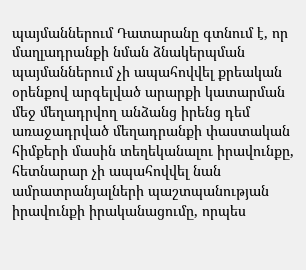պայմաններում Դատարանը գտնում է, որ մաղլադրանքի նման ձնակերպման պայմաններում չի ապահովվել քրեական օրենքով արգելված արարքի կատարման մեջ մեղադրվող անձանց իրենց դեմ առաջադրված մեղադրանքի փաստական հիմքերի մասին տեղեկանալու իրավունքը, հետնարար չի ապահովվել նան ամրատրանյալների պաշտպանության իրավունքի իրականացումը, որպես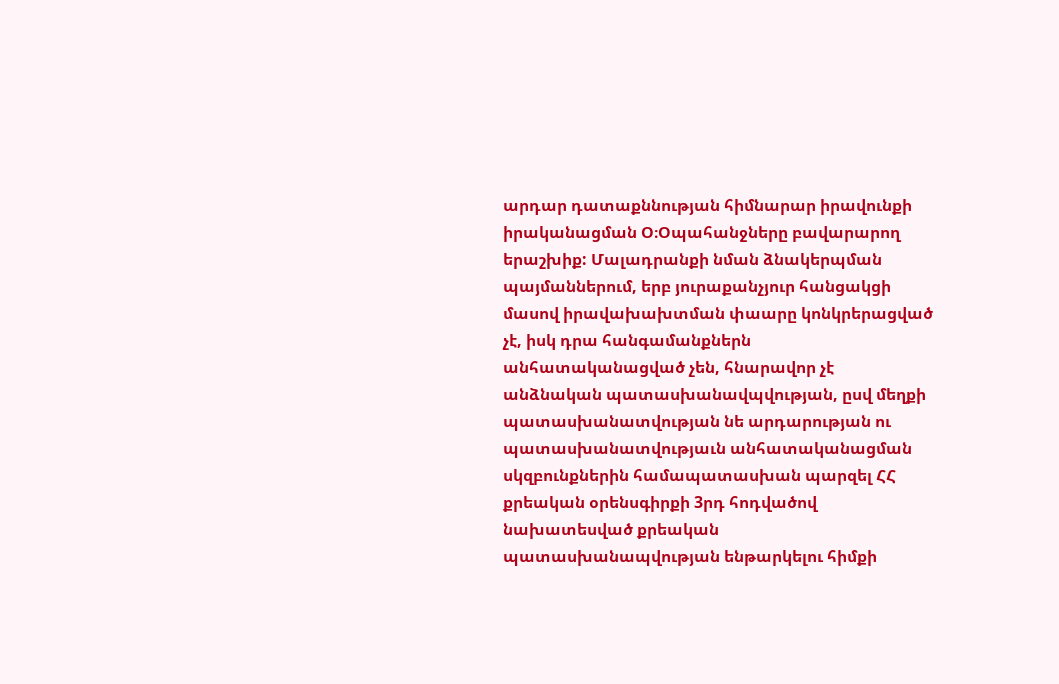արդար դատաքննության հիմնարար իրավունքի իրականացման Օ։Օպահանջները բավարարող երաշխիք: Մալադրանքի նման ձնակերպման պայմաններում, երբ յուրաքանչյուր հանցակցի մասով իրավախախտման փաարը կոնկրերացված չէ, իսկ դրա հանգամանքներն անհատականացված չեն, հնարավոր չէ անձնական պատասխանավպվության, ըսվ մեղքի պատասխանատվության նե արդարության ու պատասխանատվությաւն անհատականացման սկզբունքներին համապատասխան պարզել ՀՀ քրեական օրենսգիրքի 3րդ հոդվածով նախատեսված քրեական պատասխանապվության ենթարկելու հիմքի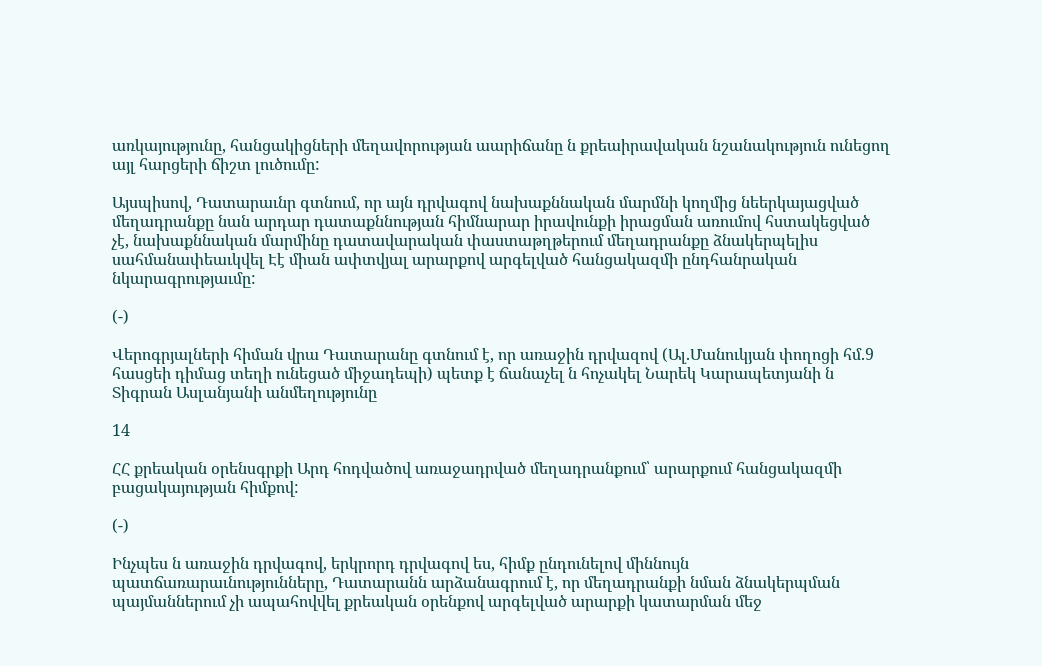առկայությունը, հանցակիցների մեղավորության աարիճանը ն քրեաիրավական նշանակություն ունեցող այլ հարցերի ճիշտ լուծումը:

Այսպիսով, Դատարաւնր գտնում, որ այն դրվագով նախաքննական մարմնի կողմից նեերկայացված մեղադրանքը նան արդար դատաքննության հիմնարար իրավունքի իրացման առումով հստակեցված չէ, նախաքննական մարմինը դատավարական փաստաթղթերում մեղադրանքը ձնակերպելիս սահմանափեաւկվել Էէ միան ափտվյալ արարքով արգելված հանցակազմի ընդհանրական նկարագրությաւմը:

(-)

Վերոգրյալների հիման վրա Դատարանը գտնում է, որ առաջին դրվազով (Ալ.Մանուկյան փողոցի հմ.9 հասցեի դիմաց տեղի ունեցած միջադեպի) պետք է ճանաչել ն հոչակել Նարեկ Կարապետյանի ն Տիգրան Ասլանյանի անմեղությունը

14

ՀՀ քրեական օրենսգրքի Արդ հոդվածով առաջադրված մեղադրանքում՝ արարքում հանցակազմի բացակայության հիմքով:

(-)

Ինչպես ն առաջին դրվագով, երկրորդ դրվագով ես, հիմք ընդունելով միննույն պատճառարաւնությունները, Դատարանն արձանագրում է, որ մեղադրանքի նման ձնակերպման պայմաններում չի ապահովվել քրեական օրենքով արգելված արարքի կատարման մեջ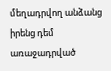մեղադրվող անձանց իրենց դեմ առաջադրված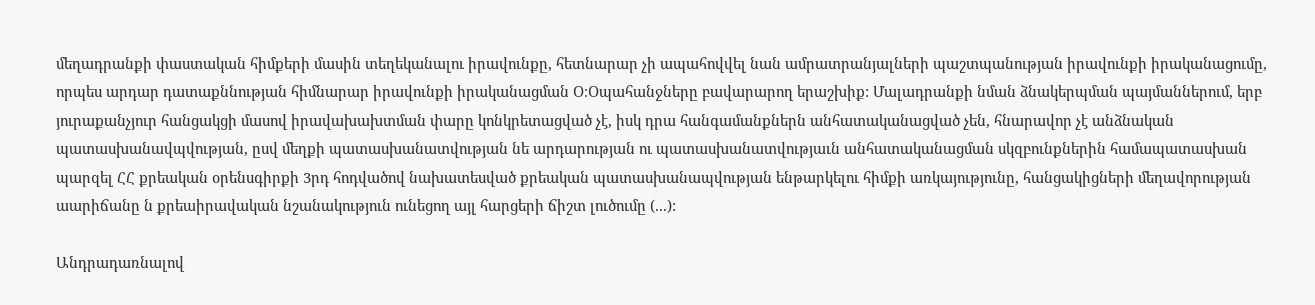մեղադրանքի փաստական հիմքերի մասին տեղեկանալու իրավունքը, հետնարար չի ապահովվել նան ամրատրանյալների պաշտպանության իրավունքի իրականացումը, որպես արդար դատաքննության հիմնարար իրավունքի իրականացման Օ։Օպահանջները բավարարող երաշխիք: Մալադրանքի նման ձնակերպման պայմաններում, երբ յուրաքանչյուր հանցակցի մասով իրավախախտման փարը կոնկրետացված չէ, իսկ դրա հանգամանքներն անհատականացված չեն, հնարավոր չէ անձնական պատասխանավպվության, ըսվ մեղքի պատասխանատվության նե արդարության ու պատասխանատվությաւն անհատականացման սկզբունքներին համապատասխան պարզել ՀՀ քրեական օրենսգիրքի 3րդ հոդվածով նախատեսված քրեական պատասխանապվության ենթարկելու հիմքի առկայությունը, հանցակիցների մեղավորության աարիճանը ն քրեաիրավական նշանակություն ունեցող այլ հարցերի ճիշտ լուծումը (...):

Անդրադառնալով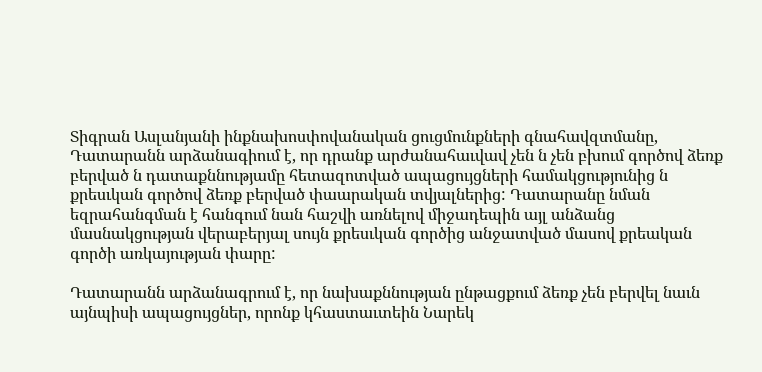Տիգրան Ասլանյանի ինքնախոսփովանական ցուցմունքների գնահավզտմանը, Դատարանն արձանագիում է, որ դրանք արժանահաւվավ չեն ն չեն բխում գործով ձեռք բերված ն դատաքննությամը հետազոտված ապացույցների համակցությունից ն քրեսւկան գործով ձեռք բերված փաարական տվյալներից: Դատարանը նման եզրահանգման է հանգում նան հաշվի առնելով միջադեպին այլ անձանց մասնակցության վերաբերյալ սույն քրեսւկան գործից անջատված մասով քրեական գործի առկայության փարը:

Դատարանն արձանագրում է, որ նախաքննության ընթացքում ձեռք չեն բերվել նաւն այնպիսի ապացույցներ, որոնք կհաստաւտեին Նարեկ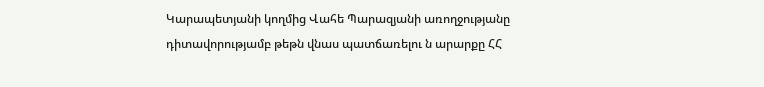Կարապետյանի կողմից Վահե Պարազյանի առողջությանը դիտավորությամբ թեթն վնաս պատճառելու ն արարքը ՀՀ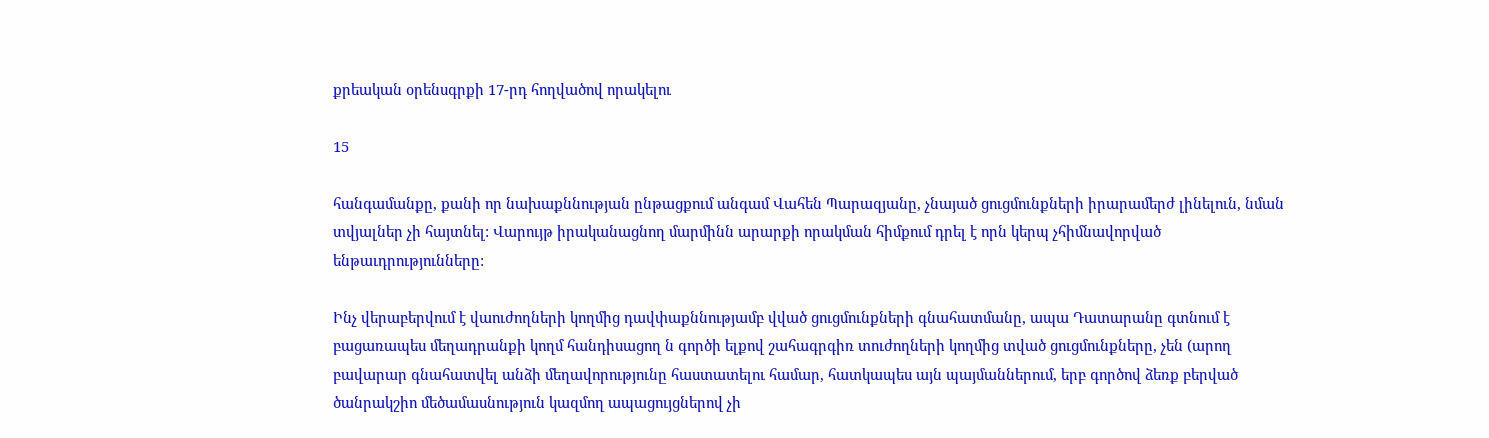քրեական օրենսգրքի 17-րդ հողվածով որակելու

15

հանգամանքը, քանի որ նախաքննության ընթացքում անգամ Վահեն Պարազյանը, չնայած ցուցմունքների իրարամերժ լինելուն, նման տվյալներ չի հայտնել: Վարույթ իրականացնող մարմինն արարքի որակման հիմքում դրել է որն կերպ չհիմնավորված ենթաւդրությունները:

Ինչ վերաբերվում է վաուժողների կողմից դավփաքննությամբ վված ցուցմունքների գնահատմանը, ապա Դատարանը գտնում է բացառապես մեղադրանքի կողմ հանդիսացող ն գործի ելքով շահագրգիռ տուժողների կողմից տված ցուցմունքները, չեն (արող բավարար գնահատվել անձի մեղավորությունը հաստատելու համար, հատկապես այն պայմաններում, երբ գործով ձեռք բերված ծանրակշիո մեծամասնություն կազմող ապացույցներով չի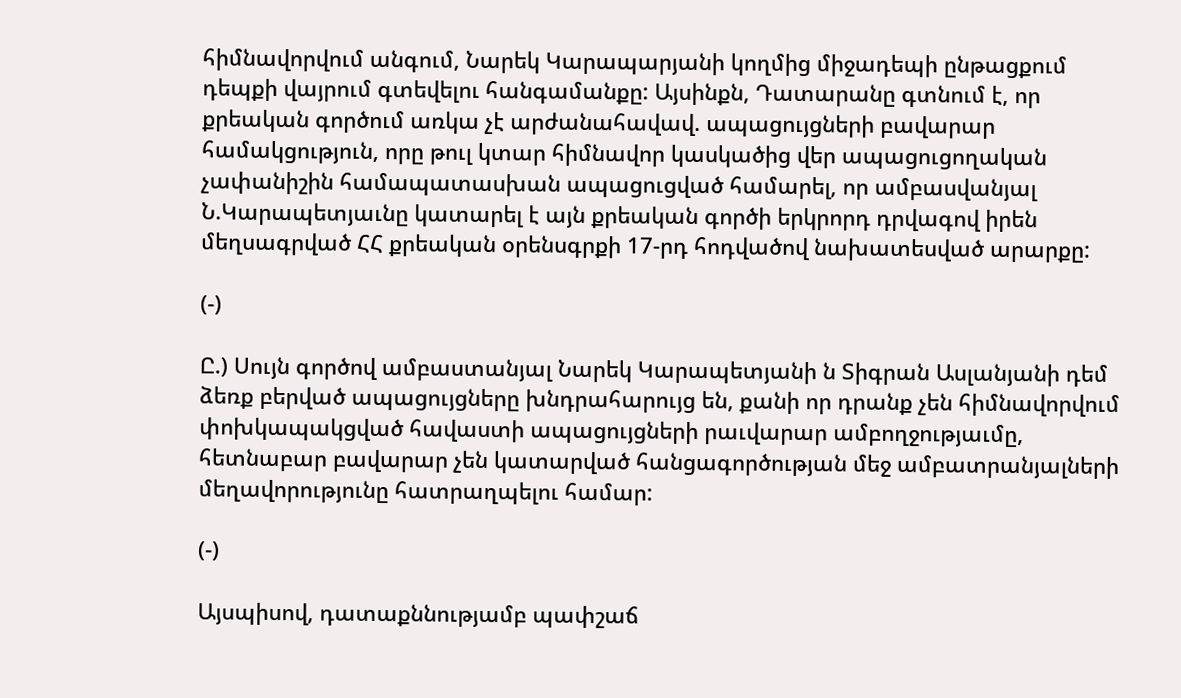հիմնավորվում անգում, Նարեկ Կարապարյանի կողմից միջադեպի ընթացքում դեպքի վայրում գտեվելու հանգամանքը: Այսինքն, Դատարանը գտնում է, որ քրեական գործում առկա չէ արժանահավավ. ապացույցների բավարար համակցություն, որը թուլ կտար հիմնավոր կասկածից վեր ապացուցողական չափանիշին համապատասխան ապացուցված համարել, որ ամբասվանյալ Ն.Կարապետյաւնը կատարել է այն քրեական գործի երկրորդ դրվագով իրեն մեղսագրված ՀՀ քրեական օրենսգրքի 17-րդ հոդվածով նախատեսված արարքը:

(-)

Ը.) Սույն գործով ամբաստանյալ Նարեկ Կարապետյանի ն Տիգրան Ասլանյանի դեմ ձեռք բերված ապացույցները խնդրահարույց են, քանի որ դրանք չեն հիմնավորվում փոխկապակցված հավաստի ապացույցների րաւվարար ամբողջությաւմը, հետնաբար բավարար չեն կատարված հանցագործության մեջ ամբատրանյալների մեղավորությունը հատրաղպելու համար:

(-)

Այսպիսով, դատաքննությամբ պափշաճ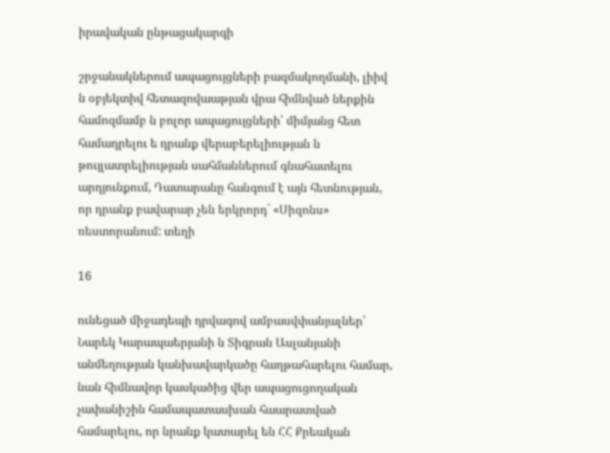իրավական ընթացակարգի

շրջանակներում ապացույցների բազմակողմանի, լիիվ ն օբյեկտիվ հետազովաաթյան վրա հիմնված ներքին համոզմամբ ն բոլոր ապացույցների՝ միմյանց հետ համադրելու ե դրանք վերաբերելիության ն թույլատրելիության սահմաններում գնահատելու արդյունքում, Դատարանը հանգում է այն հետնության, որ դրանք բավարար չեն երկրորդ` «Սիզոնս» ռեստորանում: տեղի

16

ունեցած միջադեպի դրվագով ամբասվփանյալներ՝ Նարեկ Կարապաերյանի ն Տիգրան Ասլանյանի անմեղության կանխավարկածը հաղթահարելու համար, նան հիմնավոր կասկածից վեր ապացուցողական չափանիշին համապատասխան հաարատված համարելու, որ նրանք կատարել են ՀՀ Քրեական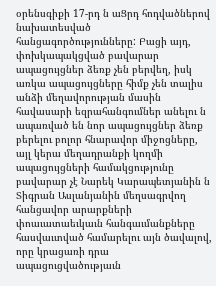օրենսգիքի 17-րդ ն աՑրդ հոդվածներով նախատեսված հանցագործությունները: Բացի այդ, փոխկապակցված բավարար ապացույցներ ձեռք չեն բերվեղ, իսկ առկա ապացույցները հիմք չեն տալիս անձի մեղավորության մասին հավասարի եզրահանգումներ անելու ն ապառված են նոր ապացույցներ ձեռք բերելու բոլոր հնարավոր միջոցները, այլ կերա մեղադրանքի կողմի ապացույցների համակցությունը բավարար չէ Նարեկ Կարապետյանին ն Տիգրան Ասլանյանին մեղսագրվող հանցավոր արարքների փոաւատաեւկաւն հանգաւմանքները հասվաւտված համարելու այն ծավալով, որը կրացառի դրա ապացուցվածությաւն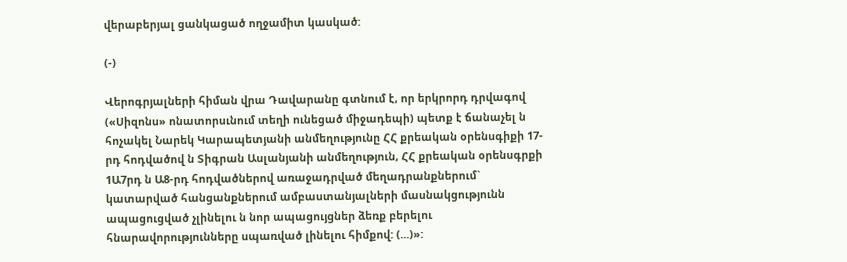վերաբերյալ ցանկացած ողջամիտ կասկած:

(-)

Վերոգրյալների հիման վրա Դավարանը գտնում է, որ երկրորդ դրվագով («Սիզոնս» ոնատորսւնում տեղի ունեցած միջադեպի) պետք է ճանաչել ն հոչակել Նարեկ Կարապետյանի անմեղությունը ՀՀ քրեական օրենսգիքի 17-րդ հոդվածով ն Տիգրան Ասլանյանի անմեղություն, ՀՀ քրեական օրենսգրքի 1Ա7րդ ն Ա8-րդ հոդվածներով առաջադրված մեղադրանքներում` կատարված հանցանքներում ամբաստանյալների մասնակցությունն ապացուցված չլինելու ն նոր ապացույցներ ձեռք բերելու հնարավորությունները սպառված լինելու հիմքով: (...)»: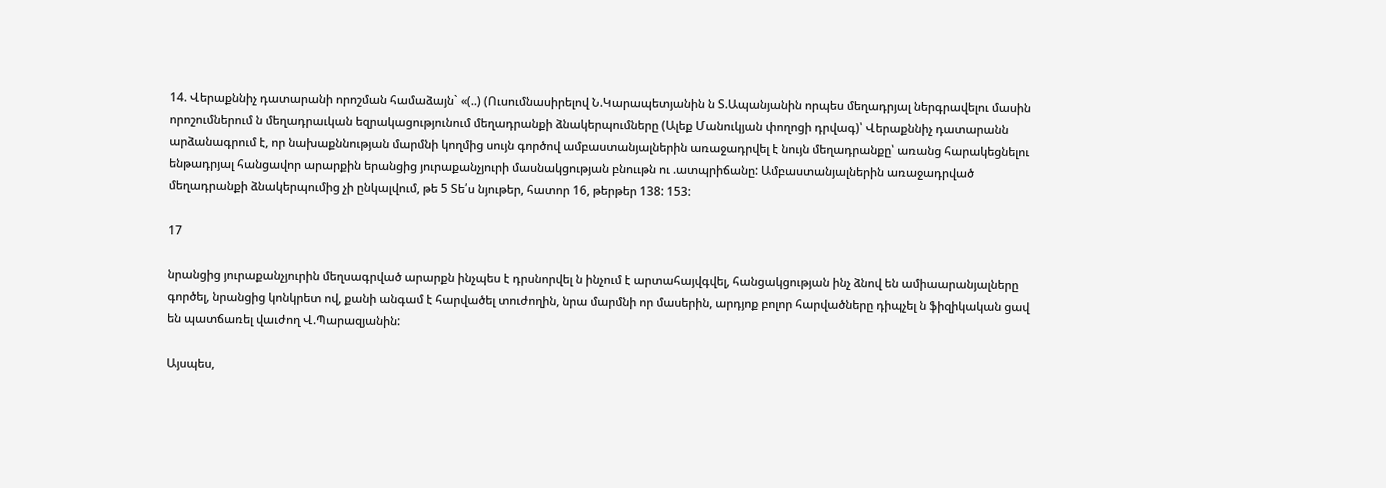14. Վերաքննիչ դատարանի որոշման համաձայն` «(..) (Ուսումնասիրելով Ն.Կարապետյանին ն Տ.Ապանյանին որպես մեղադրյալ ներգրավելու մասին որոշումներում ն մեղադրաւկան եզրակացությունում մեղադրանքի ձնակերպումները (Ալեք Մանուկյան փողոցի դրվագ)՝ Վերաքննիչ դատարանն արձանագրում է, որ նախաքննության մարմնի կողմից սույն գործով ամբաստանյալներին առաջադրվել է նույն մեղադրանքը՝ առանց հարակեցնելու ենթադրյալ հանցավոր արարքին երանցից յուրաքանչյուրի մասնակցության բնոււթն ու .ատպրիճանը: Ամբաստանյալներին առաջադրված մեղադրանքի ձնակերպումից չի ընկալվում, թե 5 Տե՛ս նյութեր, հատոր 16, թերթեր 138: 153:

17

նրանցից յուրաքանչյուրին մեղսագրված արարքն ինչպես է դրսնորվել ն ինչում է արտահայվգվել, հանցակցության ինչ ձնով են ամիաարանյալները գործել, նրանցից կոնկրետ ով, քանի անգամ է հարվածել տուժողին, նրա մարմնի որ մասերին, արդյոք բոլոր հարվածները դիպչել ն ֆիզիկական ցավ են պատճառել վաւժող Վ.Պարազյանին:

Այսպես,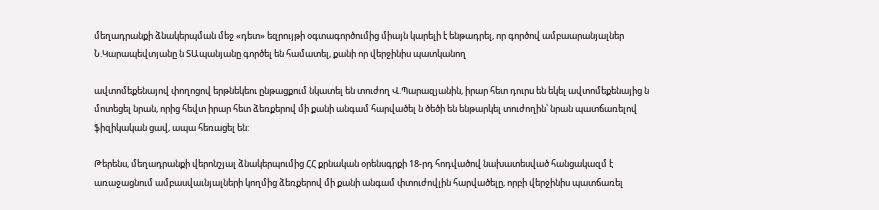մեղադրանքի ձնակերպման մեջ «դետ» եզրույթի օգտագործումից միայն կարելի է ենթադրել, որ գործով ամբաարանյալներ Ն.Կարապեվտյանը ն ՏԱպանյանը գործել են համատել, քանի որ վերջինիս պատկանող

ավտոմեքենայով փողոցով երթնեկեու ընթացքում նկատել են տուժող Վ.Պարազյանին, իրար հետ դուրս են եկել ավտոմեքենայից ն մոտեցել նրան, որից հեվտ իրար հետ ձեռքերով մի քանի անգամ հարվածել ն ծեծի են ենթարկել տուժողին՝ նրան պատճառելով ֆիզիկական ցավ, ապա հեռացել են:

Թերենս, մեղադրանքի վերոնշյալ ձնակերպումից ՀՀ քրնական օրենսգրքի 18-րդ հոդվածով նախատեսված հանցակազմ է առաջացնում ամբասվաւնյալների կողմից ձեռքերով մի քանի անգամ փտուժովլին հարվածելը, որբի վերջինիս պատճառել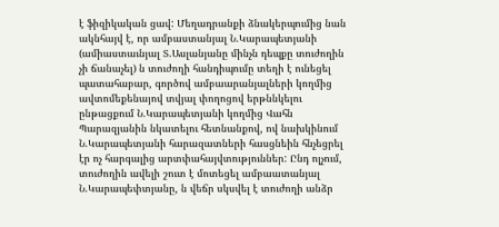է ֆիզիկական ցավ: Մեղադրանքի ձնակերպումից նան ակնհայվ է, որ ամբաստանյալ Ն.Կարապետյանի (ամիաստաւնյալ Տ.Ասլանյանը մինչն դեպքը տուժողին չի ճանաչել) ն տուժողի հանդիպումը տեղի է ունեցել պատահաբար, գործով ամբաարանյալների կողմից ավտոմեքենայով տվյալ փողոցով երթննկելու ընթացքում Ն.Կարապետյանի կողմից Վահն Պարազյանին նկատելու հետնանքով, ով նախկինում Ն.Կարապետյանի հարազատների հասցնեին հնչեցրել էր ոչ հարգալից արտփահայվտություններ: Ընդ ոլչում, տուժողին ավելի շուտ է մոտեցել ամբաատանյալ Ն.Կարապեփտյանը, ն վեճր սկսվել է տուժողի անձր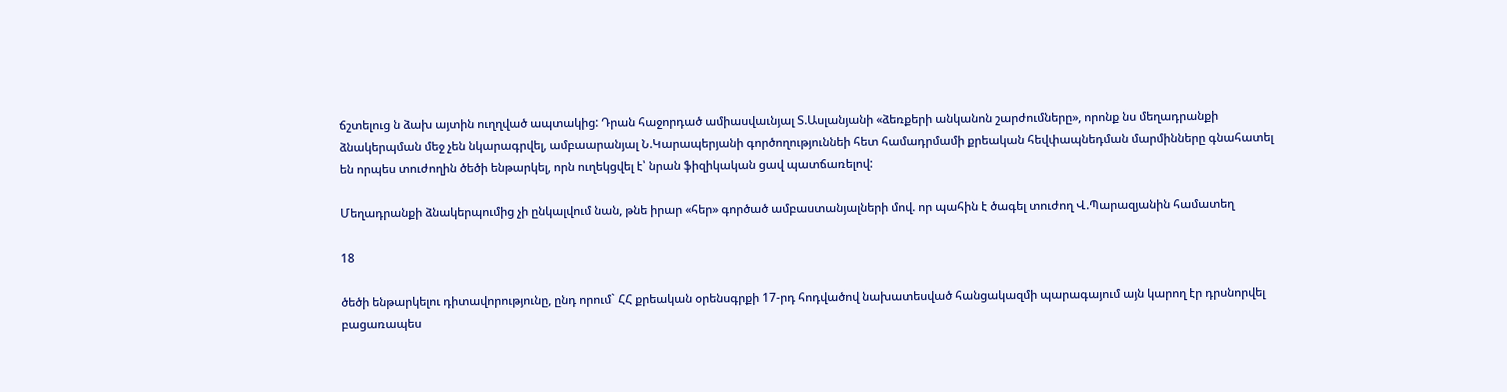ճշտելուց ն ձախ այտին ուղղված ապտակից: Դրան հաջորդած ամիասվաւնյալ Տ.Ասլանյանի «ձեռքերի անկանոն շարժումները», որոնք նս մեղադրանքի ձնակերպման մեջ չեն նկարագրվել, ամբաարանյալ Ն.Կարապերյանի գործողություննեի հետ համադրմամի քրեական հեվփապնեդման մարմինները գնահատել են որպես տուժողին ծեծի ենթարկել, որն ուղեկցվել է՝ նրան ֆիզիկական ցավ պատճառելով:

Մեղադրանքի ձնակերպումից չի ընկալվում նան, թնե իրար «հեր» գործած ամբաստանյալների մով. որ պահին է ծագել տուժող Վ.Պարազյանին համատեղ

18

ծեծի ենթարկելու դիտավորությունը, ընդ որում` ՀՀ քրեական օրենսգրքի 17-րդ հոդվածով նախատեսված հանցակազմի պարագայում այն կարող էր դրսնորվել բացառապես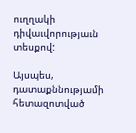ուղղակի դիվաւվորությաւն տեսքով:

Այսպես, դատաքննությամի հետազոտված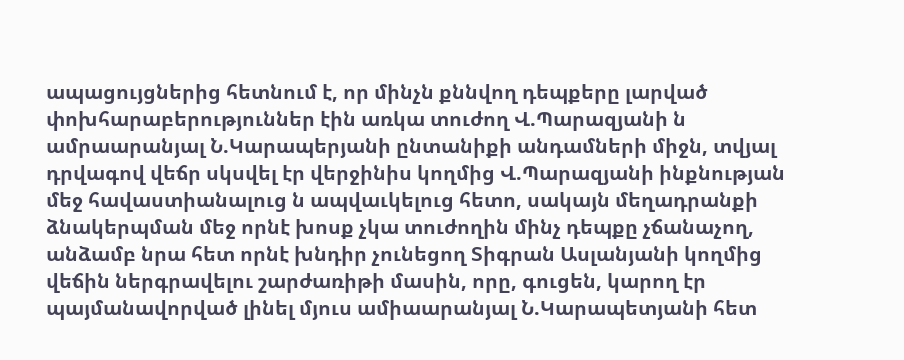ապացույցներից հետնում է, որ մինչն քննվող դեպքերը լարված փոխհարաբերություններ էին առկա տուժող Վ.Պարազյանի ն ամրաարանյալ Ն.Կարապերյանի ընտանիքի անդամների միջն, տվյալ դրվագով վեճր սկսվել էր վերջինիս կողմից Վ.Պարազյանի ինքնության մեջ հավաստիանալուց ն ապվաւկելուց հետո, սակայն մեղադրանքի ձնակերպման մեջ որնէ խոսք չկա տուժողին մինչ դեպքը չճանաչող, անձամբ նրա հետ որնէ խնդիր չունեցող Տիգրան Ասլանյանի կողմից վեճին ներգրավելու շարժառիթի մասին, որը, գուցեն, կարող էր պայմանավորված լինել մյուս ամիաարանյալ Ն.Կարապետյանի հետ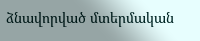ձնավորված մտերմական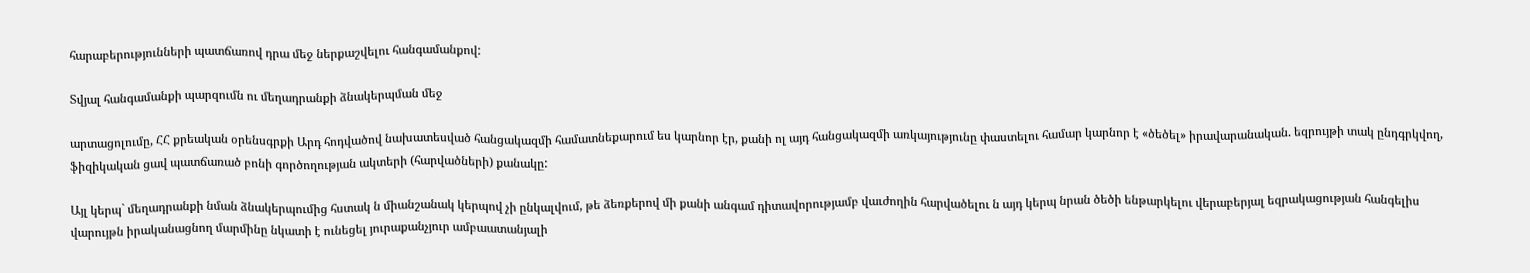հարաբերությունների պատճառով դրա մեջ ներքաշվելու հանգամանքով:

Տվյալ հանգամանքի պարզումն ու մեղադրանքի ձնակերպման մեջ

արտացոլումը, ՀՀ քրեական օրենսգրքի Արդ հոդվածով նախատեսված հանցակազմի համատնեքարում ես կարնոր էր, քանի ոլ այդ հանցակազմի առկայությունը փաստելու համար կարնոր է «ծեծել» իրավարանական. եզրույթի տակ ընդգրկվող, ֆիզիկական ցավ պատճառած բոնի գործողության ակտերի (հարվածների) քանակը:

Այլ կերպ` մեղադրանքի նման ձնակերպումից հստակ ն միանշանակ կերպով չի ընկալվում, թե ձեռքերով մի քանի անգամ դիտավորությամբ վաւժողին հարվածելու ն այդ կերպ նրան ծեծի ենթարկելու վերաբերյալ եզրակացության հանգելիս վարույթն իրականացնող մարմինը նկատի է ունեցել յուրաքանչյուր ամբաատանյալի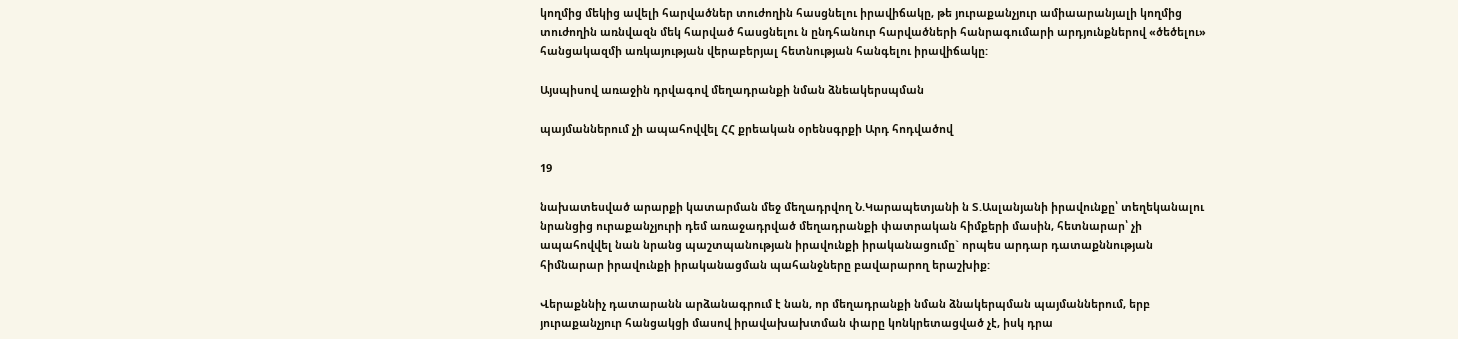կողմից մեկից ավելի հարվածներ տուժողին հասցնելու իրավիճակը, թե յուրաքանչյուր ամիաարանյալի կողմից տուժողին առնվազն մեկ հարված հասցնելու ն ընդհանուր հարվածների հանրագումարի արդյունքներով «ծեծելու» հանցակազմի առկայության վերաբերյալ հետնության հանգելու իրավիճակը:

Այսպիսով առաջին դրվագով մեղադրանքի նման ձնեակերսպման

պայմաններում չի ապահովվել ՀՀ քրեական օրենսգրքի Արդ հոդվածով

19

նախատեսված արարքի կատարման մեջ մեղադրվող Ն.Կարապետյանի ն Տ.Ասլանյանի իրավունքը՝ տեղեկանալու նրանցից ուրաքանչյուրի դեմ առաջադրված մեղադրանքի փատրական հիմքերի մասին, հետնարար՝ չի ապահովվել նան նրանց պաշտպանության իրավունքի իրականացումը` որպես արդար դատաքննության հիմնարար իրավունքի իրականացման պահանջները բավարարող երաշխիք:

Վերաքննիչ դատարանն արձանագրում է նան, որ մեղադրանքի նման ձնակերպման պայմաններում, երբ յուրաքանչյուր հանցակցի մասով իրավախախտման փարը կոնկրետացված չէ, իսկ դրա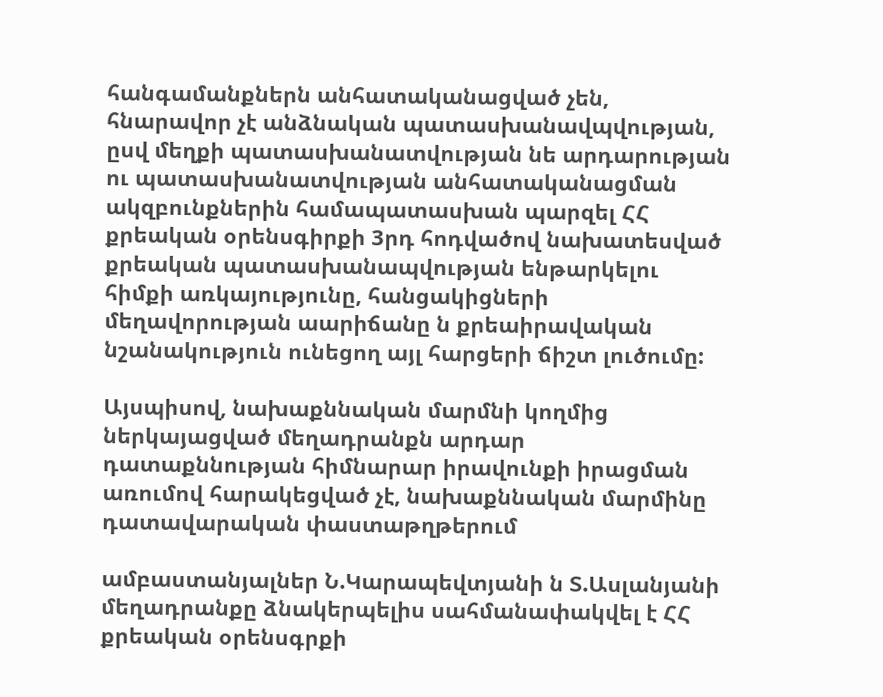հանգամանքներն անհատականացված չեն, հնարավոր չէ անձնական պատասխանավպվության, ըսվ մեղքի պատասխանատվության նե արդարության ու պատասխանատվության անհատականացման ակզբունքներին համապատասխան պարզել ՀՀ քրեական օրենսգիրքի 3րդ հոդվածով նախատեսված քրեական պատասխանապվության ենթարկելու հիմքի առկայությունը, հանցակիցների մեղավորության աարիճանը ն քրեաիրավական նշանակություն ունեցող այլ հարցերի ճիշտ լուծումը:

Այսպիսով, նախաքննական մարմնի կողմից ներկայացված մեղադրանքն արդար դատաքննության հիմնարար իրավունքի իրացման առումով հարակեցված չէ, նախաքննական մարմինը դատավարական փաստաթղթերում

ամբաստանյալներ Ն.Կարապեվտյանի ն Տ.Ասլանյանի մեղադրանքը ձնակերպելիս սահմանափակվել է ՀՀ քրեական օրենսգրքի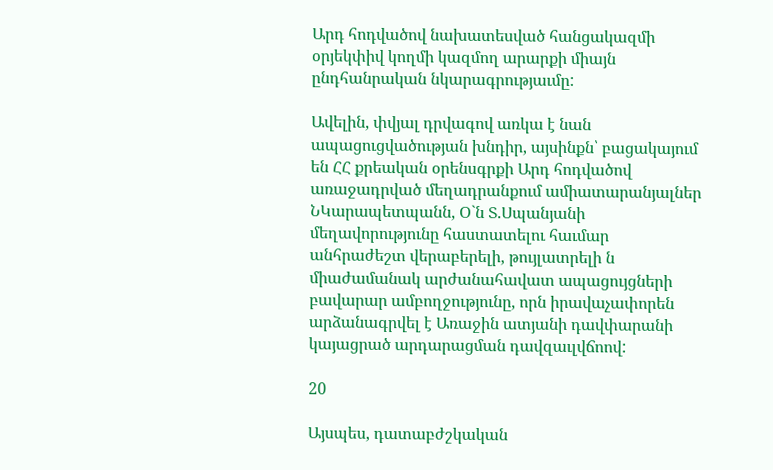Արդ հոդվածով նախատեսված հանցակազմի օրյեկփիվ կողմի կազմող արարքի միայն ընդհանրական նկարագրությաւմը:

Ավելին, փվյալ դրվագով առկա է նան ապացուցվածության խնդիր, այսինքն՝ բացակայում են ՀՀ քրեական օրենսգրքի Արդ հոդվածով առաջադրված մեղադրանքում ամիատարանյալներ ՆԿարապետպանն, Օ`ն Տ.Սպանյանի մեղավորությունը հաստատելու հաւմար անհրաժեշտ վերաբերելի, թույլատրելի ն միաժամանակ արժանահավատ ապացույցների բավարար ամբողջությունը, որն իրավաչափորեն արձանագրվել է Առաջին ատյանի դավփարանի կայացրած արդարացման դավզաւլվճոով:

20

Այսպես, դատաբժշկական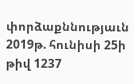փորձաքննությաւն 2019թ. հունիսի 25ի թիվ 1237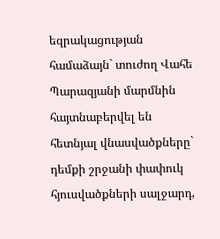եզրակացության համաձայն` տուժող Վահե Պարազյանի մարմնին հայտնաբերվել են հետնյալ վնասվածքները` դեմքի շրջանի փափուկ հյուսվածքների սալջարդ,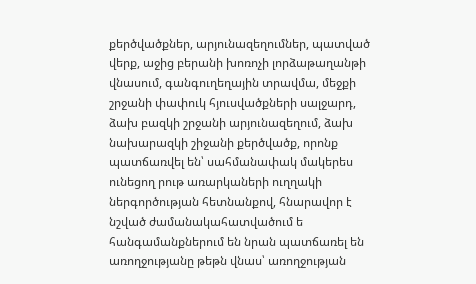քերծվածքներ, արյունազեղումներ, պատված վերք, աջից բերանի խոռոչի լորձաթաղանթի վնասում, գանգուղեղային տրավմա, մեջքի շրջանի փափուկ հյուսվածքների սալջարդ, ձախ բազկի շրջանի արյունազեղում, ձախ նախարազկի շիջանի քերծվածք, որոնք պատճառվել են՝ սահմանափակ մակերես ունեցող րութ առարկաների ուղղակի ներգործության հետնանքով, հնարավոր է նշված ժամանակահատվածում ե հանգամանքներում են նրան պատճառել են առողջությանը թեթն վնաս՝ առողջության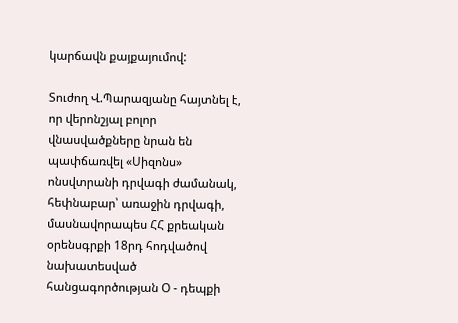կարճավն քայքայումով:

Տուժող Վ.Պարազյանը հայտնել է, որ վերոնշյալ բոլոր վնասվածքները նրան են պափճառվել «Սիզոնս» ոնսվտրանի դրվագի ժամանակ, հեփնաբար՝ առաջին դրվագի, մասնավորապես ՀՀ քրեական օրենսգրքի 18րդ հոդվածով նախատեսված հանցագործության Օ - դեպքի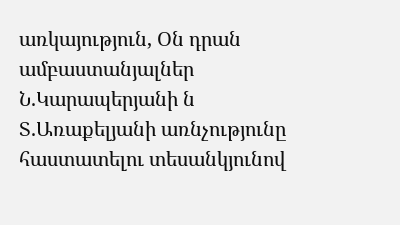առկայություն, Օն դրան ամբաստանյալներ Ն.Կարապերյանի ն Տ.Առաքելյանի առնչությունը հաստատելու տեսանկյունով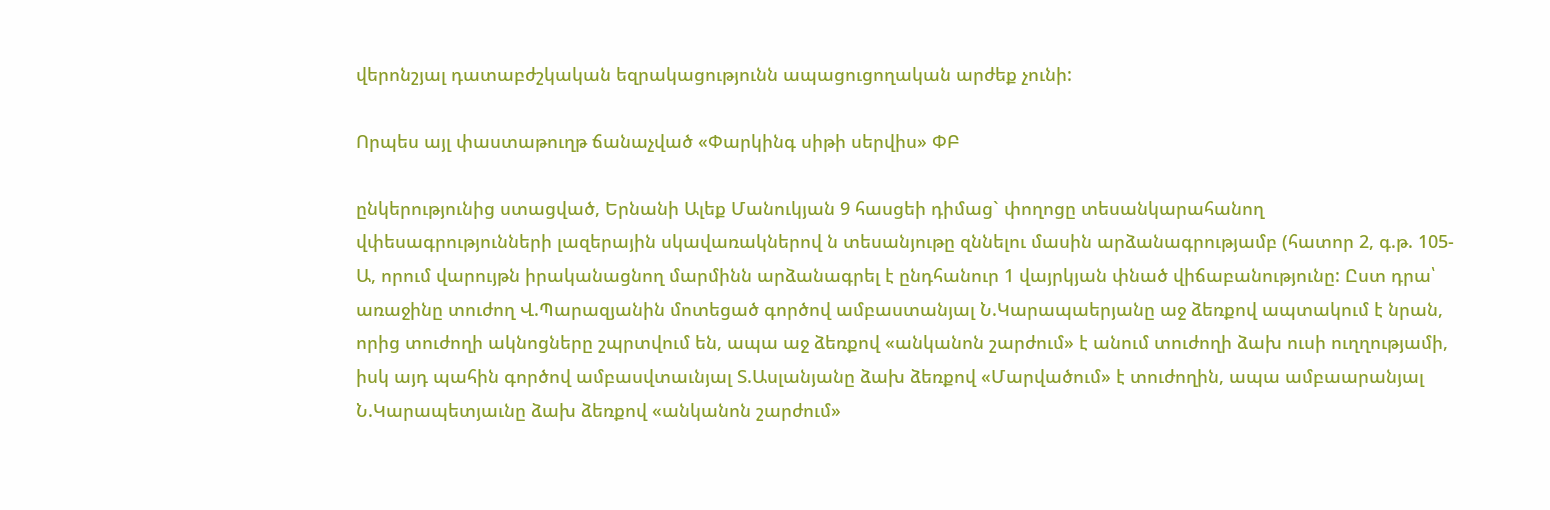վերոնշյալ դատաբժշկական եզրակացությունն ապացուցողական արժեք չունի:

Որպես այլ փաստաթուղթ ճանաչված «Փարկինգ սիթի սերվիս» ՓԲ

ընկերությունից ստացված, Երնանի Ալեք Մանուկյան 9 հասցեի դիմաց` փողոցը տեսանկարահանող վփեսագրությունների լազերային սկավառակներով ն տեսանյութը զննելու մասին արձանագրությամբ (հատոր 2, գ.թ. 105-Ա, որում վարույթն իրականացնող մարմինն արձանագրել է ընդհանուր 1 վայրկյան փնած վիճաբանությունը: Ըստ դրա՝ առաջինը տուժող Վ.Պարազյանին մոտեցած գործով ամբաստանյալ Ն.Կարապաերյանը աջ ձեռքով ապտակում է նրան, որից տուժողի ակնոցները շպրտվում են, ապա աջ ձեռքով «անկանոն շարժում» է անում տուժողի ձախ ուսի ուղղությամի, իսկ այդ պահին գործով ամբասվտաւնյալ Տ.Ասլանյանը ձախ ձեռքով «Մարվածում» է տուժողին, ապա ամբաարանյալ Ն.Կարապետյաւնը ձախ ձեռքով «անկանոն շարժում»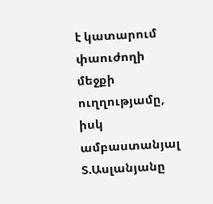է կատարում փաուժողի մեջքի ուղղությամը, իսկ ամբաստանյալ Տ.Ասլանյանը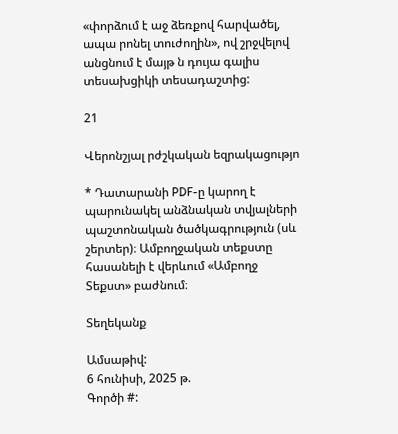«փորձում է աջ ձեռքով հարվածել, ապա րոնել տուժողին», ով շրջվելով անցնում է մայթ ն դույա գալիս տեսախցիկի տեսադաշտից:

21

Վերոնշյալ րժշկական եզրակացությո

* Դատարանի PDF-ը կարող է պարունակել անձնական տվյալների պաշտոնական ծածկագրություն (սև շերտեր)։ Ամբողջական տեքստը հասանելի է վերևում «Ամբողջ Տեքստ» բաժնում։

Տեղեկանք

Ամսաթիվ:
6 հունիսի, 2025 թ.
Գործի #: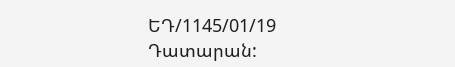ԵԴ/1145/01/19
Դատարան: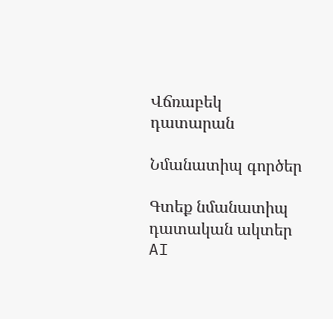Վճռաբեկ դատարան

Նմանատիպ գործեր

Գտեք նմանատիպ դատական ակտեր AI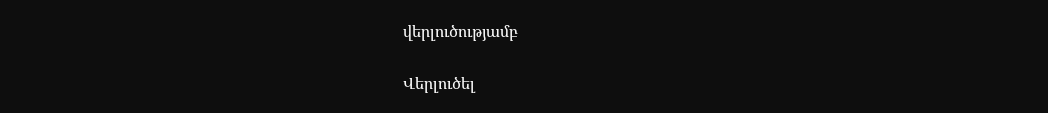վերլուծությամբ

Վերլուծել